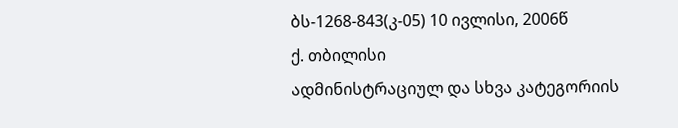ბს-1268-843(კ-05) 10 ივლისი, 2006წ
ქ. თბილისი
ადმინისტრაციულ და სხვა კატეგორიის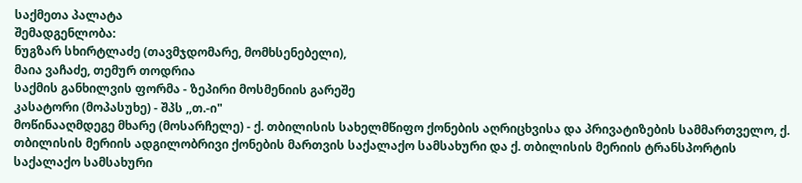საქმეთა პალატა
შემადგენლობა:
ნუგზარ სხირტლაძე (თავმჯდომარე, მომხსენებელი),
მაია ვაჩაძე, თემურ თოდრია
საქმის განხილვის ფორმა - ზეპირი მოსმენიის გარეშე
კასატორი (მოპასუხე) - შპს ,,თ.-ი"
მოწინააღმდეგე მხარე (მოსარჩელე) - ქ. თბილისის სახელმწიფო ქონების აღრიცხვისა და პრივატიზების სამმართველო, ქ. თბილისის მერიის ადგილობრივი ქონების მართვის საქალაქო სამსახური და ქ. თბილისის მერიის ტრანსპორტის საქალაქო სამსახური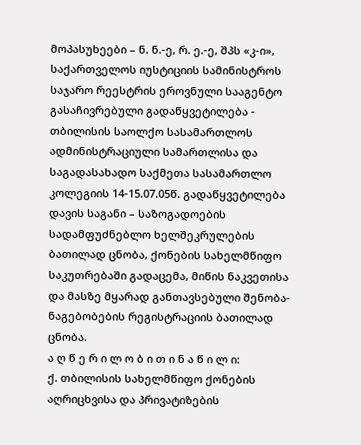მოპასუხეები – ნ. ნ.-ე, რ. ე.-ე, შპს «კ-ი», საქართველოს იუსტიციის სამინისტროს საჯარო რეესტრის ეროვნული სააგენტო
გასაჩივრებული გადაწყვეტილება - თბილისის საოლქო სასამართლოს ადმინისტრაციული სამართლისა და საგადასახადო საქმეთა სასამართლო კოლეგიის 14-15.07.05წ. გადაწყვეტილება
დავის საგანი – საზოგადოების სადამფუძნებლო ხელშეკრულების ბათილად ცნობა, ქონების სახელმწიფო საკუთრებაში გადაცემა, მიწის ნაკვეთისა და მასზე მყარად განთავსებული შენობა-ნაგებობების რეგისტრაციის ბათილად ცნობა.
ა ღ წ ე რ ი ლ ო ბ ი თ ი ნ ა წ ი ლ ი:
ქ. თბილისის სახელმწიფო ქონების აღრიცხვისა და პრივატიზების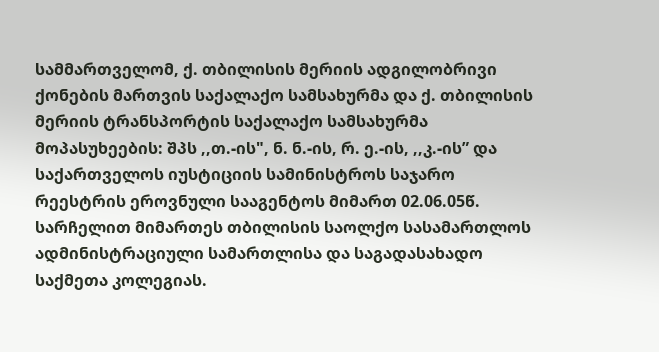სამმართველომ, ქ. თბილისის მერიის ადგილობრივი ქონების მართვის საქალაქო სამსახურმა და ქ. თბილისის მერიის ტრანსპორტის საქალაქო სამსახურმა მოპასუხეების: შპს ,,თ.-ის", ნ. ნ.-ის, რ. ე.-ის, ,,კ.-ის” და საქართველოს იუსტიციის სამინისტროს საჯარო რეესტრის ეროვნული სააგენტოს მიმართ 02.06.05წ. სარჩელით მიმართეს თბილისის საოლქო სასამართლოს ადმინისტრაციული სამართლისა და საგადასახადო საქმეთა კოლეგიას.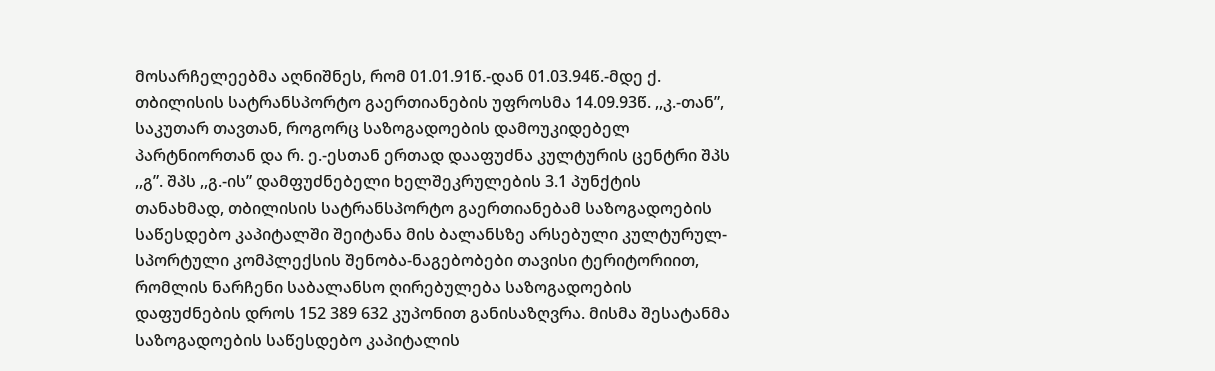მოსარჩელეებმა აღნიშნეს, რომ 01.01.91წ.-დან 01.03.94წ.-მდე ქ. თბილისის სატრანსპორტო გაერთიანების უფროსმა 14.09.93წ. ,,კ.-თან”, საკუთარ თავთან, როგორც საზოგადოების დამოუკიდებელ პარტნიორთან და რ. ე.-ესთან ერთად დააფუძნა კულტურის ცენტრი შპს ,,გ”. შპს ,,გ.-ის” დამფუძნებელი ხელშეკრულების 3.1 პუნქტის თანახმად, თბილისის სატრანსპორტო გაერთიანებამ საზოგადოების საწესდებო კაპიტალში შეიტანა მის ბალანსზე არსებული კულტურულ-სპორტული კომპლექსის შენობა-ნაგებობები თავისი ტერიტორიით, რომლის ნარჩენი საბალანსო ღირებულება საზოგადოების დაფუძნების დროს 152 389 632 კუპონით განისაზღვრა. მისმა შესატანმა საზოგადოების საწესდებო კაპიტალის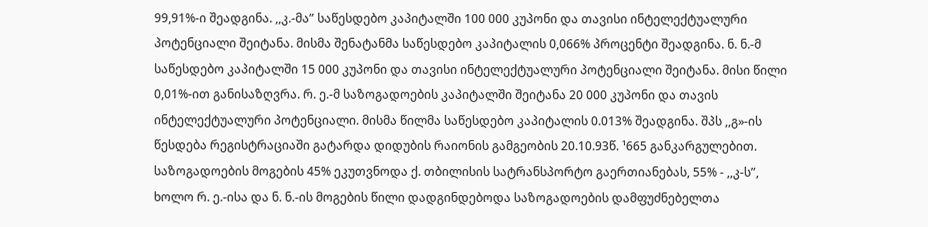99,91%-ი შეადგინა. ,,კ.-მა” საწესდებო კაპიტალში 100 000 კუპონი და თავისი ინტელექტუალური პოტენციალი შეიტანა. მისმა შენატანმა საწესდებო კაპიტალის 0,066% პროცენტი შეადგინა. ნ. ნ.-მ საწესდებო კაპიტალში 15 000 კუპონი და თავისი ინტელექტუალური პოტენციალი შეიტანა. მისი წილი 0,01%-ით განისაზღვრა. რ. ე.-მ საზოგადოების კაპიტალში შეიტანა 20 000 კუპონი და თავის ინტელექტუალური პოტენციალი. მისმა წილმა საწესდებო კაპიტალის 0.013% შეადგინა. შპს ,,გ»-ის წესდება რეგისტრაციაში გატარდა დიდუბის რაიონის გამგეობის 20.10.93წ. ¹665 განკარგულებით. საზოგადოების მოგების 45% ეკუთვნოდა ქ. თბილისის სატრანსპორტო გაერთიანებას, 55% - ,,კ-ს”, ხოლო რ. ე.-ისა და ნ. ნ.-ის მოგების წილი დადგინდებოდა საზოგადოების დამფუძნებელთა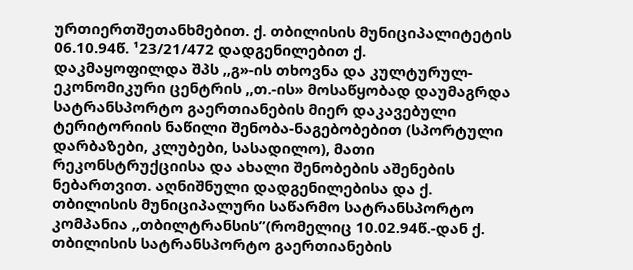ურთიერთშეთანხმებით. ქ. თბილისის მუნიციპალიტეტის 06.10.94წ. ¹23/21/472 დადგენილებით ქ.
დაკმაყოფილდა შპს ,,გ»-ის თხოვნა და კულტურულ- ეკონომიკური ცენტრის ,,თ.-ის» მოსაწყობად დაუმაგრდა სატრანსპორტო გაერთიანების მიერ დაკავებული ტერიტორიის ნაწილი შენობა-ნაგებობებით (სპორტული დარბაზები, კლუბები, სასადილო), მათი რეკონსტრუქციისა და ახალი შენობების აშენების ნებართვით. აღნიშნული დადგენილებისა და ქ. თბილისის მუნიციპალური საწარმო სატრანსპორტო კომპანია ,,თბილტრანსის”(რომელიც 10.02.94წ.-დან ქ. თბილისის სატრანსპორტო გაერთიანების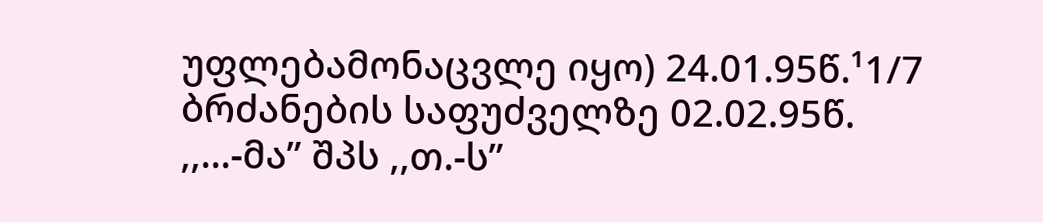უფლებამონაცვლე იყო) 24.01.95წ.¹1/7 ბრძანების საფუძველზე 02.02.95წ. ,,...-მა” შპს ,,თ.-ს”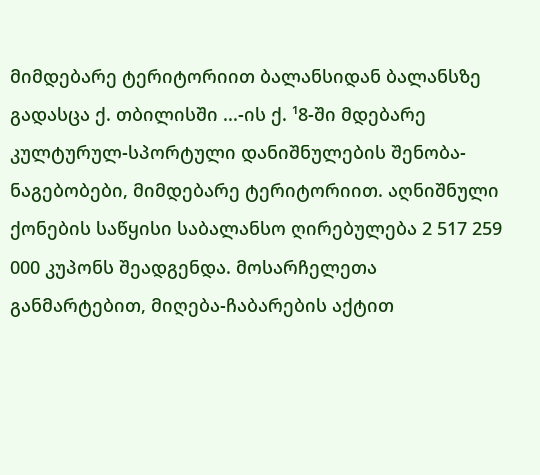მიმდებარე ტერიტორიით ბალანსიდან ბალანსზე გადასცა ქ. თბილისში ...-ის ქ. ¹8-ში მდებარე კულტურულ-სპორტული დანიშნულების შენობა-ნაგებობები, მიმდებარე ტერიტორიით. აღნიშნული ქონების საწყისი საბალანსო ღირებულება 2 517 259 000 კუპონს შეადგენდა. მოსარჩელეთა განმარტებით, მიღება-ჩაბარების აქტით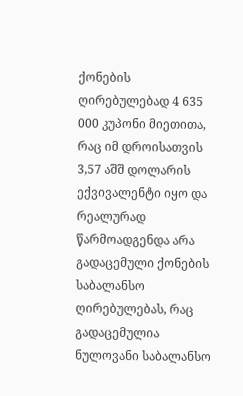ქონების ღირებულებად 4 635 000 კუპონი მიეთითა, რაც იმ დროისათვის 3,57 აშშ დოლარის ექვივალენტი იყო და რეალურად წარმოადგენდა არა გადაცემული ქონების საბალანსო ღირებულებას, რაც გადაცემულია ნულოვანი საბალანსო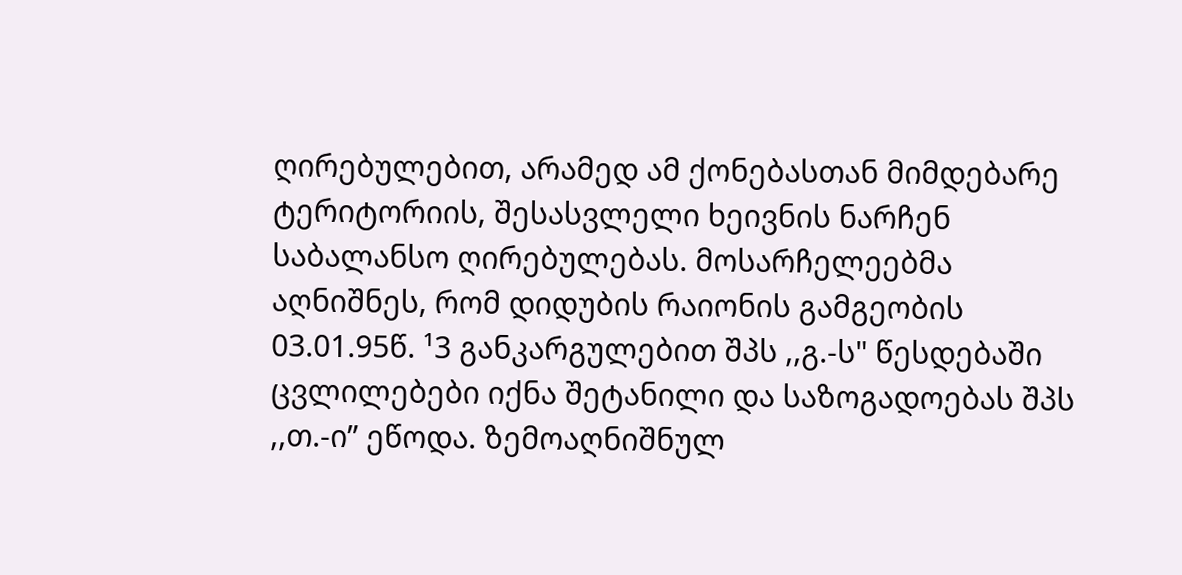ღირებულებით, არამედ ამ ქონებასთან მიმდებარე ტერიტორიის, შესასვლელი ხეივნის ნარჩენ საბალანსო ღირებულებას. მოსარჩელეებმა აღნიშნეს, რომ დიდუბის რაიონის გამგეობის 03.01.95წ. ¹3 განკარგულებით შპს ,,გ.-ს" წესდებაში ცვლილებები იქნა შეტანილი და საზოგადოებას შპს ,,თ.-ი” ეწოდა. ზემოაღნიშნულ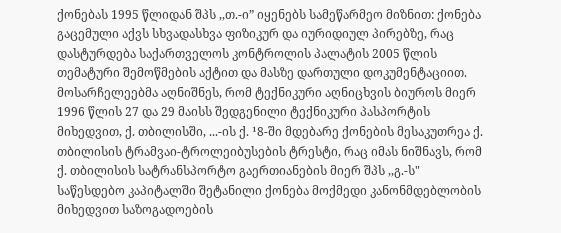ქონებას 1995 წლიდან შპს ,,თ.-ი” იყენებს სამეწარმეო მიზნით: ქონება გაცემული აქვს სხვადასხვა ფიზიკურ და იურიდიულ პირებზე, რაც დასტურდება საქართველოს კონტროლის პალატის 2005 წლის თემატური შემოწმების აქტით და მასზე დართული დოკუმენტაციით. მოსარჩელეებმა აღნიშნეს, რომ ტექნიკური აღნიცხვის ბიუროს მიერ 1996 წლის 27 და 29 მაისს შედგენილი ტექნიკური პასპორტის მიხედვით, ქ. თბილისში, ...-ის ქ. ¹8-ში მდებარე ქონების მესაკუთრეა ქ. თბილისის ტრამვაი-ტროლეიბუსების ტრესტი, რაც იმას ნიშნავს, რომ ქ. თბილისის სატრანსპორტო გაერთიანების მიერ შპს ,,გ.-ს" საწესდებო კაპიტალში შეტანილი ქონება მოქმედი კანონმდებლობის მიხედვით საზოგადოების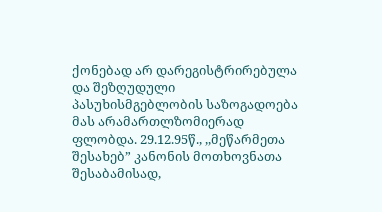ქონებად არ დარეგისტრირებულა და შეზღუდული პასუხისმგებლობის საზოგადოება მას არამართლზომიერად ფლობდა. 29.12.95წ., ,,მეწარმეთა შესახებ” კანონის მოთხოვნათა შესაბამისად,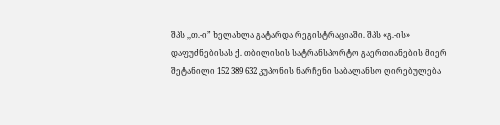შპს ,,თ.-ი” ხელახლა გატარდა რეგისტრაციაში. შპს «გ.-ის» დაფუძნებისას ქ. თბილისის სატრანსპორტო გაერთიანების მიერ შეტანილი 152 389 632 კუპონის ნარჩენი საბალანსო ღირებულება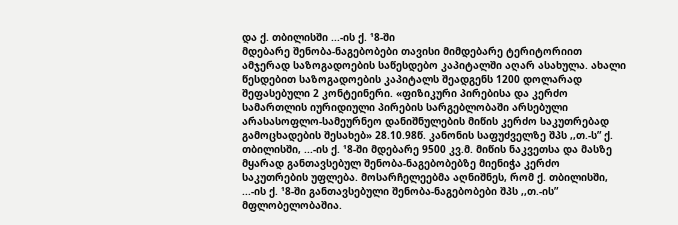და ქ. თბილისში ...-ის ქ. ¹8-ში
მდებარე შენობა-ნაგებობები თავისი მიმდებარე ტერიტორიით ამჯერად საზოგადოების საწესდებო კაპიტალში აღარ ასახულა. ახალი წესდებით საზოგადოების კაპიტალს შეადგენს 1200 დოლარად შეფასებული 2 კონტეინერი. «ფიზიკური პირებისა და კერძო სამართლის იურიდიული პირების სარგებლობაში არსებული არასასოფლო-სამეურნეო დანიშნულების მიწის კერძო საკუთრებად გამოცხადების შესახებ» 28.10.98წ. კანონის საფუძველზე შპს ,,თ.-ს” ქ. თბილისში, ...-ის ქ. ¹8-ში მდებარე 9500 კვ.მ. მიწის ნაკვეთსა და მასზე მყარად განთავსებულ შენობა-ნაგებობებზე მიენიჭა კერძო საკუთრების უფლება. მოსარჩელეებმა აღნიშნეს, რომ ქ. თბილისში, ...-ის ქ. ¹8-ში განთავსებული შენობა-ნაგებობები შპს ,,თ.-ის” მფლობელობაშია.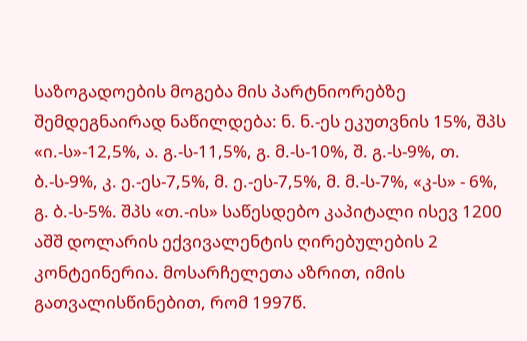საზოგადოების მოგება მის პარტნიორებზე შემდეგნაირად ნაწილდება: ნ. ნ.-ეს ეკუთვნის 15%, შპს «ი.-ს»-12,5%, ა. გ.-ს-11,5%, გ. მ.-ს-10%, შ. გ.-ს-9%, თ. ბ.-ს-9%, კ. ე.-ეს-7,5%, მ. ე.-ეს-7,5%, მ. მ.-ს-7%, «კ-ს» - 6%, გ. ბ.-ს-5%. შპს «თ.-ის» საწესდებო კაპიტალი ისევ 1200 აშშ დოლარის ექვივალენტის ღირებულების 2 კონტეინერია. მოსარჩელეთა აზრით, იმის გათვალისწინებით, რომ 1997წ.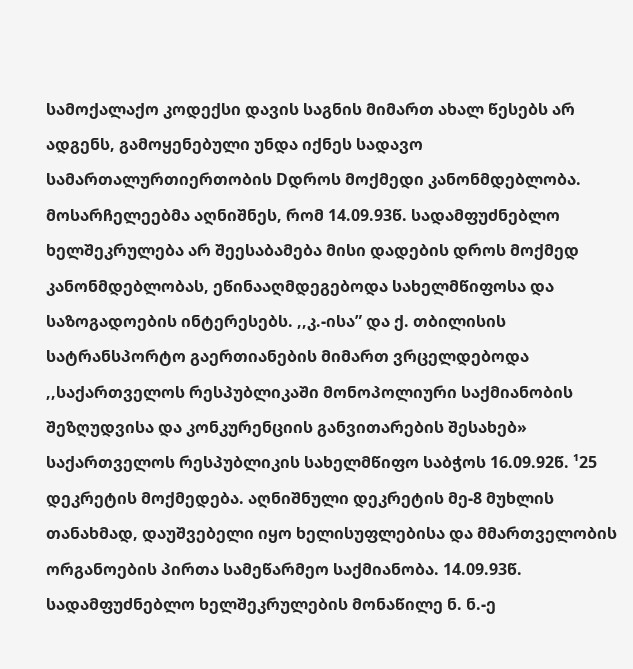სამოქალაქო კოდექსი დავის საგნის მიმართ ახალ წესებს არ ადგენს, გამოყენებული უნდა იქნეს სადავო სამართალურთიერთობის Dდროს მოქმედი კანონმდებლობა. მოსარჩელეებმა აღნიშნეს, რომ 14.09.93წ. სადამფუძნებლო ხელშეკრულება არ შეესაბამება მისი დადების დროს მოქმედ კანონმდებლობას, ეწინააღმდეგებოდა სახელმწიფოსა და საზოგადოების ინტერესებს. ,,კ.-ისა” და ქ. თბილისის სატრანსპორტო გაერთიანების მიმართ ვრცელდებოდა ,,საქართველოს რესპუბლიკაში მონოპოლიური საქმიანობის შეზღუდვისა და კონკურენციის განვითარების შესახებ» საქართველოს რესპუბლიკის სახელმწიფო საბჭოს 16.09.92წ. ¹25 დეკრეტის მოქმედება. აღნიშნული დეკრეტის მე-8 მუხლის თანახმად, დაუშვებელი იყო ხელისუფლებისა და მმართველობის ორგანოების პირთა სამეწარმეო საქმიანობა. 14.09.93წ. სადამფუძნებლო ხელშეკრულების მონაწილე ნ. ნ.-ე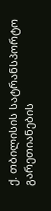ქ. თბილისის სატრანსპორტო გარეთიანების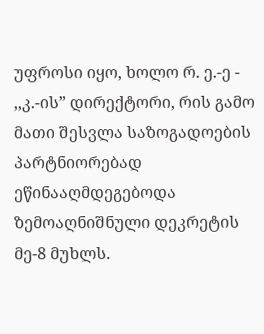უფროსი იყო, ხოლო რ. ე.-ე - ,,კ.-ის” დირექტორი, რის გამო მათი შესვლა საზოგადოების პარტნიორებად ეწინააღმდეგებოდა ზემოაღნიშნული დეკრეტის მე-8 მუხლს.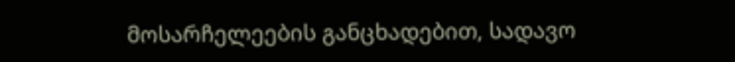მოსარჩელეების განცხადებით, სადავო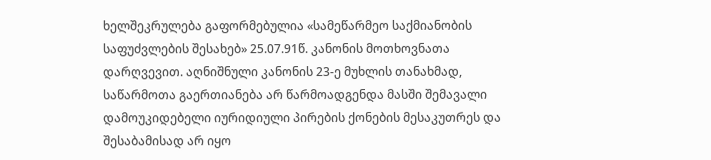ხელშეკრულება გაფორმებულია «სამეწარმეო საქმიანობის საფუძვლების შესახებ» 25.07.91წ. კანონის მოთხოვნათა დარღვევით. აღნიშნული კანონის 23-ე მუხლის თანახმად, საწარმოთა გაერთიანება არ წარმოადგენდა მასში შემავალი დამოუკიდებელი იურიდიული პირების ქონების მესაკუთრეს და შესაბამისად არ იყო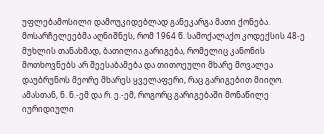უფლებამოსილი დამოუკიდებლად განეკარგა მათი ქონება. მოსარჩელეებმა აღნიშნეს, რომ 1964 წ. სამოქალაქო კოდექსის 48-ე მუხლის თანახმად, ბათილია გარიგება, რომელიც კანონის მოთხოვნებს არ შეესაბამება და თითოეული მხარე მოვალეა დაუბრუნოს მეორე მხარეს ყველაფერი, რაც გარიგებით მიიღო. ამასთან, ნ. ნ.-ემ და რ. ე.-ემ, როგორც გარიგებაში მონაწილე იურიდიული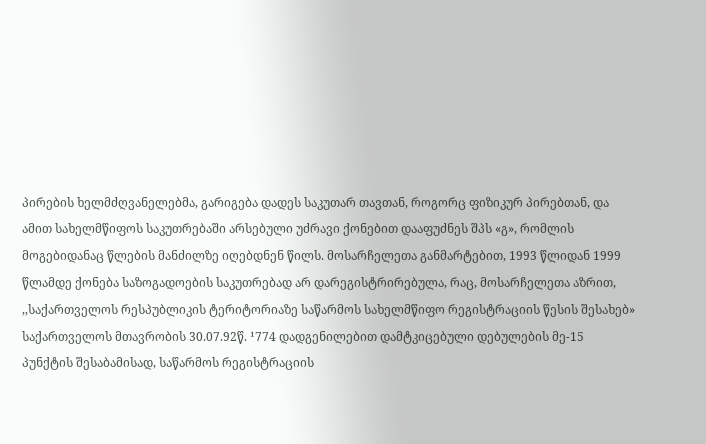პირების ხელმძღვანელებმა, გარიგება დადეს საკუთარ თავთან, როგორც ფიზიკურ პირებთან, და ამით სახელმწიფოს საკუთრებაში არსებული უძრავი ქონებით დააფუძნეს შპს «გ», რომლის მოგებიდანაც წლების მანძილზე იღებდნენ წილს. მოსარჩელეთა განმარტებით, 1993 წლიდან 1999 წლამდე ქონება საზოგადოების საკუთრებად არ დარეგისტრირებულა, რაც, მოსარჩელეთა აზრით, ,,საქართველოს რესპუბლიკის ტერიტორიაზე საწარმოს სახელმწიფო რეგისტრაციის წესის შესახებ» საქართველოს მთავრობის 30.07.92წ. ¹774 დადგენილებით დამტკიცებული დებულების მე-15 პუნქტის შესაბამისად, საწარმოს რეგისტრაციის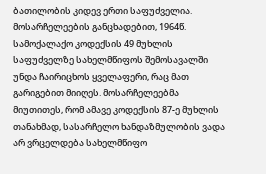ბათილობის კიდევ ერთი საფუძველია. მოსარჩელეების განცხადებით, 1964წ. სამოქალაქო კოდექსის 49 მუხლის საფუძველზე სახელმწიფოს შემოსავალში უნდა ჩაირიცხოს ყველაფერი, რაც მათ გარიგებით მიიღეს. მოსარჩელეებმა მიუთითეს, რომ ამავე კოდექსის 87-ე მუხლის თანახმად, სასარჩელო ხანდაზმულობის ვადა არ ვრცელდება სახელმწიფო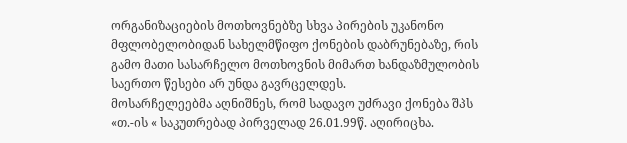ორგანიზაციების მოთხოვნებზე სხვა პირების უკანონო მფლობელობიდან სახელმწიფო ქონების დაბრუნებაზე, რის გამო მათი სასარჩელო მოთხოვნის მიმართ ხანდაზმულობის საერთო წესები არ უნდა გავრცელდეს.
მოსარჩელეებმა აღნიშნეს, რომ სადავო უძრავი ქონება შპს «თ.-ის « საკუთრებად პირველად 26.01.99წ. აღირიცხა.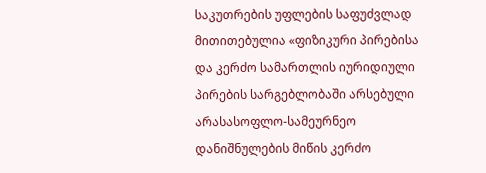საკუთრების უფლების საფუძვლად მითითებულია «ფიზიკური პირებისა და კერძო სამართლის იურიდიული პირების სარგებლობაში არსებული არასასოფლო-სამეურნეო დანიშნულების მიწის კერძო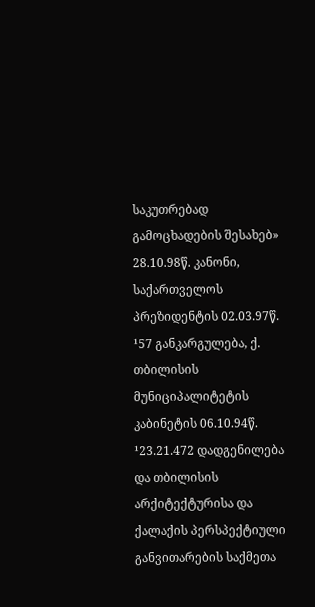საკუთრებად გამოცხადების შესახებ» 28.10.98წ. კანონი, საქართველოს პრეზიდენტის 02.03.97წ. ¹57 განკარგულება, ქ. თბილისის მუნიციპალიტეტის კაბინეტის 06.10.94წ. ¹23.21.472 დადგენილება და თბილისის არქიტექტურისა და ქალაქის პერსპექტიული განვითარების საქმეთა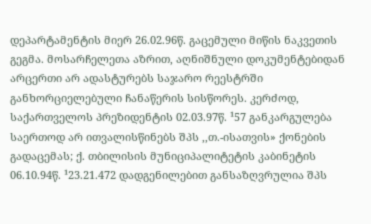დეპარტამენტის მიერ 26.02.96წ. გაცემული მიწის ნაკვეთის გეგმა. მოსარჩელეთა აზრით, აღნიშნული დოკუმენტებიდან არცერთი არ ადასტურებს საჯარო რეესტრში განხორციელებული ჩანაწერის სისწორეს. კერძოდ, საქართველოს პრეზიდენტის 02.03.97წ. ¹57 განკარგულება საერთოდ არ ითვალისწინებს შპს ,,თ.-ისათვის» ქონების გადაცემას; ქ. თბილისის მუნიციპალიტეტის კაბინეტის 06.10.94წ. ¹23.21.472 დადგენილებით განსაზღვრულია შპს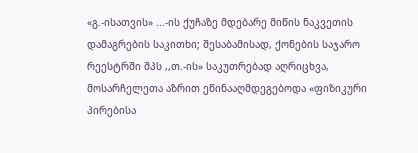«გ.-ისათვის» ...-ის ქუჩაზე მდებარე მიწის ნაკვეთის დამაგრების საკითხი; შესაბამისად, ქონების საჯარო რეესტრში შპს ,,თ.-ის» საკუთრებად აღრიცხვა, მოსარჩელეთა აზრით ეწინააღმდეგებოდა «ფიზიკური პირებისა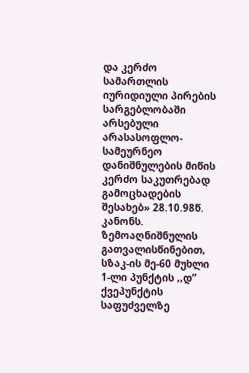და კერძო სამართლის იურიდიული პირების სარგებლობაში არსებული არასასოფლო-სამეურნეო დანიშნულების მიწის კერძო საკუთრებად გამოცხადების შესახებ» 28.10.98წ. კანონს. ზემოაღნიშნულის გათვალისწინებით, სზაკ-ის მე-60 მუხლი 1-ლი პუნქტის ,,დ” ქვეპუნქტის საფუძველზე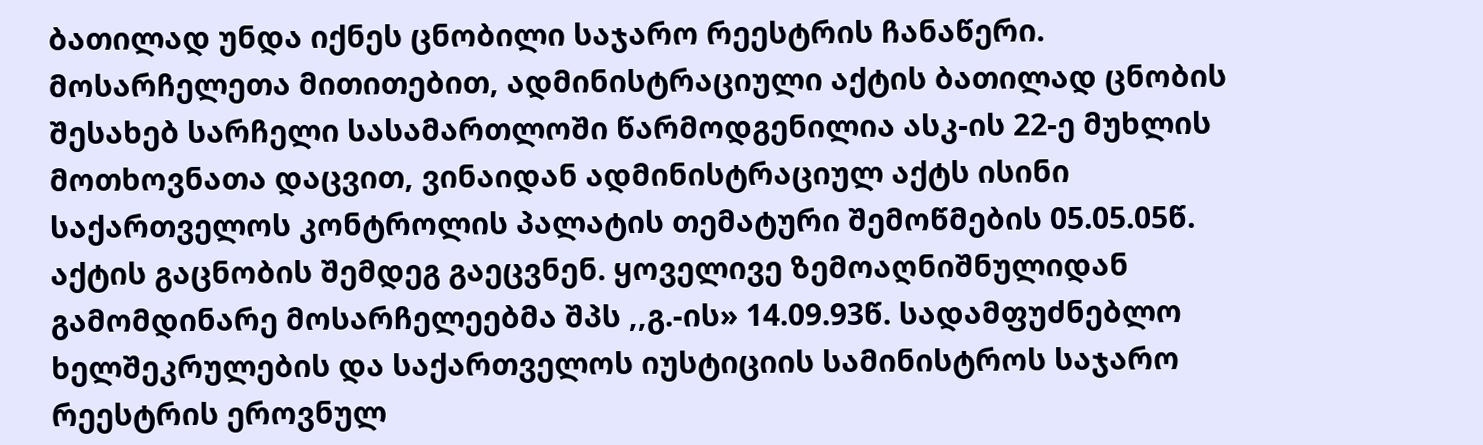ბათილად უნდა იქნეს ცნობილი საჯარო რეესტრის ჩანაწერი. მოსარჩელეთა მითითებით, ადმინისტრაციული აქტის ბათილად ცნობის შესახებ სარჩელი სასამართლოში წარმოდგენილია ასკ-ის 22-ე მუხლის მოთხოვნათა დაცვით, ვინაიდან ადმინისტრაციულ აქტს ისინი საქართველოს კონტროლის პალატის თემატური შემოწმების 05.05.05წ. აქტის გაცნობის შემდეგ გაეცვნენ. ყოველივე ზემოაღნიშნულიდან გამომდინარე მოსარჩელეებმა შპს ,,გ.-ის» 14.09.93წ. სადამფუძნებლო ხელშეკრულების და საქართველოს იუსტიციის სამინისტროს საჯარო რეესტრის ეროვნულ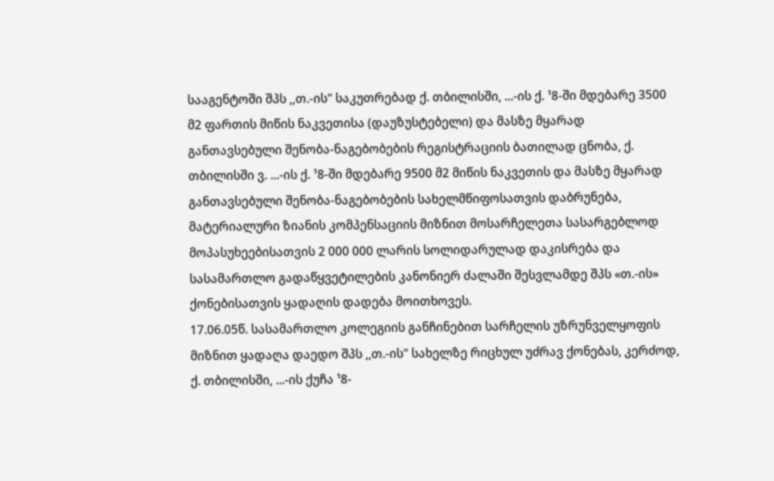სააგენტოში შპს ,,თ.-ის" საკუთრებად ქ. თბილისში, ...-ის ქ. ¹8-ში მდებარე 3500 მ2 ფართის მიწის ნაკვეთისა (დაუზუსტებელი) და მასზე მყარად განთავსებული შენობა-ნაგებობების რეგისტრაციის ბათილად ცნობა, ქ. თბილისში ვ. ...-ის ქ. ¹8-ში მდებარე 9500 მ2 მიწის ნაკვეთის და მასზე მყარად განთავსებული შენობა-ნაგებობების სახელმწიფოსათვის დაბრუნება, მატერიალური ზიანის კომპენსაციის მიზნით მოსარჩელეთა სასარგებლოდ მოპასუხეებისათვის 2 000 000 ლარის სოლიდარულად დაკისრება და სასამართლო გადაწყვეტილების კანონიერ ძალაში შესვლამდე შპს «თ.-ის» ქონებისათვის ყადაღის დადება მოითხოვეს.
17.06.05წ. სასამართლო კოლეგიის განჩინებით სარჩელის უზრუნველყოფის მიზნით ყადაღა დაედო შპს ,,თ.-ის" სახელზე რიცხულ უძრავ ქონებას, კერძოდ, ქ. თბილისში, ...-ის ქუჩა ¹8-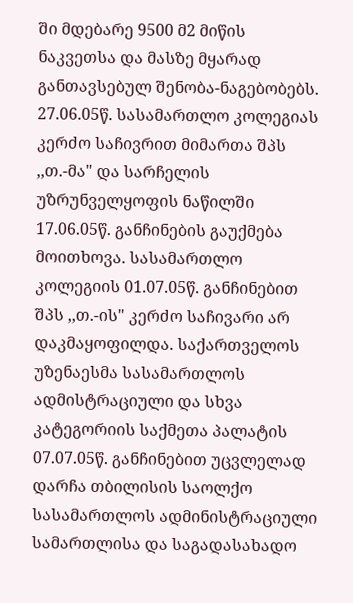ში მდებარე 9500 მ2 მიწის ნაკვეთსა და მასზე მყარად განთავსებულ შენობა-ნაგებობებს.
27.06.05წ. სასამართლო კოლეგიას კერძო საჩივრით მიმართა შპს ,,თ.-მა" და სარჩელის უზრუნველყოფის ნაწილში 17.06.05წ. განჩინების გაუქმება მოითხოვა. სასამართლო კოლეგიის 01.07.05წ. განჩინებით შპს ,,თ.-ის" კერძო საჩივარი არ დაკმაყოფილდა. საქართველოს უზენაესმა სასამართლოს ადმისტრაციული და სხვა კატეგორიის საქმეთა პალატის 07.07.05წ. განჩინებით უცვლელად დარჩა თბილისის საოლქო სასამართლოს ადმინისტრაციული სამართლისა და საგადასახადო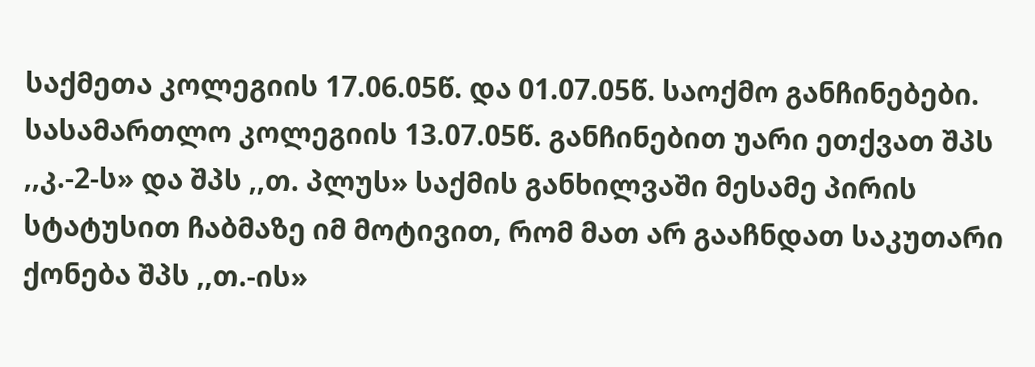საქმეთა კოლეგიის 17.06.05წ. და 01.07.05წ. საოქმო განჩინებები. სასამართლო კოლეგიის 13.07.05წ. განჩინებით უარი ეთქვათ შპს ,,კ.-2-ს» და შპს ,,თ. პლუს» საქმის განხილვაში მესამე პირის სტატუსით ჩაბმაზე იმ მოტივით, რომ მათ არ გააჩნდათ საკუთარი ქონება შპს ,,თ.-ის»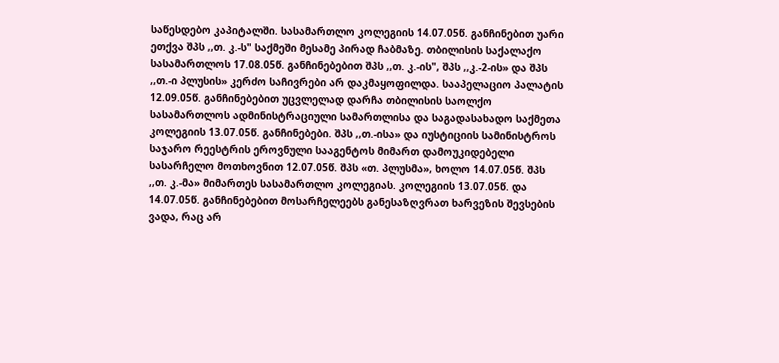საწესდებო კაპიტალში. სასამართლო კოლეგიის 14.07.05წ. განჩინებით უარი ეთქვა შპს ,,თ. კ.-ს" საქმეში მესამე პირად ჩაბმაზე. თბილისის საქალაქო სასამართლოს 17.08.05წ. განჩინებებით შპს ,,თ. კ.-ის", შპს ,,კ.-2-ის» და შპს ,,თ.-ი პლუსის» კერძო საჩივრები არ დაკმაყოფილდა. სააპელაციო პალატის 12.09.05წ. განჩინებებით უცვლელად დარჩა თბილისის საოლქო სასამართლოს ადმინისტრაციული სამართლისა და საგადასახადო საქმეთა კოლეგიის 13.07.05წ. განჩინებები. შპს ,,თ.-ისა» და იუსტიციის სამინისტროს საჯარო რეესტრის ეროვნული სააგენტოს მიმართ დამოუკიდებელი სასარჩელო მოთხოვნით 12.07.05წ. შპს «თ. პლუსმა», ხოლო 14.07.05წ. შპს ,,თ. კ.-მა» მიმართეს სასამართლო კოლეგიას. კოლეგიის 13.07.05წ. და 14.07.05წ. განჩინებებით მოსარჩელეებს განესაზღვრათ ხარვეზის შევსების ვადა, რაც არ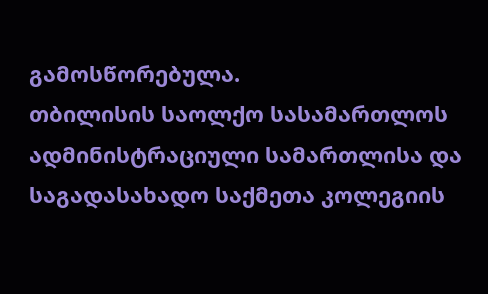გამოსწორებულა.
თბილისის საოლქო სასამართლოს ადმინისტრაციული სამართლისა და საგადასახადო საქმეთა კოლეგიის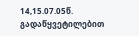14,15.07.05წ. გადაწყვეტილებით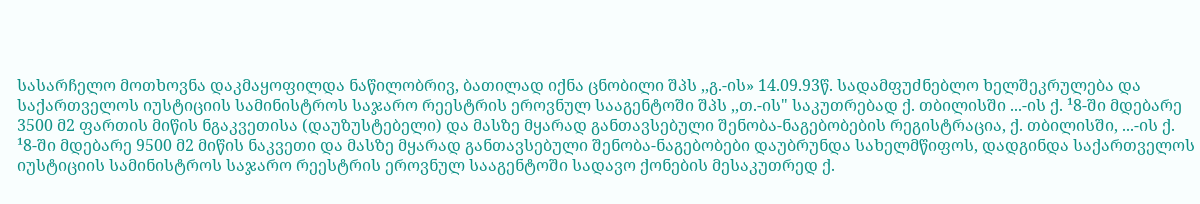სასარჩელო მოთხოვნა დაკმაყოფილდა ნაწილობრივ, ბათილად იქნა ცნობილი შპს ,,გ.-ის» 14.09.93წ. სადამფუძნებლო ხელშეკრულება და საქართველოს იუსტიციის სამინისტროს საჯარო რეესტრის ეროვნულ სააგენტოში შპს ,,თ.-ის" საკუთრებად ქ. თბილისში ...-ის ქ. ¹8-ში მდებარე 3500 მ2 ფართის მიწის ნგაკვეთისა (დაუზუსტებელი) და მასზე მყარად განთავსებული შენობა-ნაგებობების რეგისტრაცია, ქ. თბილისში, ...-ის ქ. ¹8-ში მდებარე 9500 მ2 მიწის ნაკვეთი და მასზე მყარად განთავსებული შენობა-ნაგებობები დაუბრუნდა სახელმწიფოს, დადგინდა საქართველოს იუსტიციის სამინისტროს საჯარო რეესტრის ეროვნულ სააგენტოში სადავო ქონების მესაკუთრედ ქ.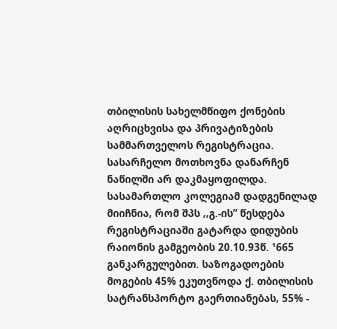თბილისის სახელმწიფო ქონების აღრიცხვისა და პრივატიზების სამმართველოს რეგისტრაცია. სასარჩელო მოთხოვნა დანარჩენ ნაწილში არ დაკმაყოფილდა.
სასამართლო კოლეგიამ დადგენილად მიიჩნია, რომ შპს ,,გ.-ის” წესდება რეგისტრაციაში გატარდა დიდუბის რაიონის გამგეობის 20.10.93წ. ¹665 განკარგულებით. საზოგადოების მოგების 45% ეკუთვნოდა ქ. თბილისის სატრანსპორტო გაერთიანებას, 55% -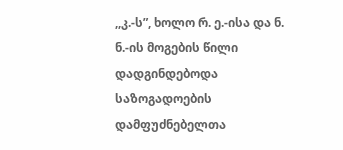,,კ.-ს”, ხოლო რ. ე.-ისა და ნ. ნ.-ის მოგების წილი დადგინდებოდა საზოგადოების დამფუძნებელთა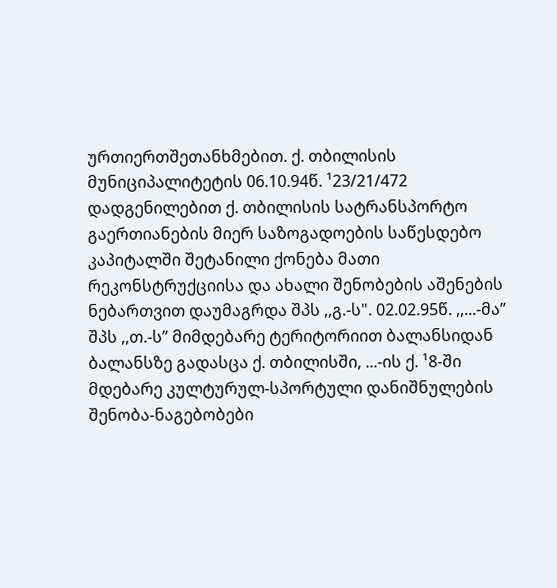ურთიერთშეთანხმებით. ქ. თბილისის მუნიციპალიტეტის 06.10.94წ. ¹23/21/472 დადგენილებით ქ. თბილისის სატრანსპორტო გაერთიანების მიერ საზოგადოების საწესდებო კაპიტალში შეტანილი ქონება მათი რეკონსტრუქციისა და ახალი შენობების აშენების ნებართვით დაუმაგრდა შპს ,,გ.-ს". 02.02.95წ. ,,...-მა” შპს ,,თ.-ს” მიმდებარე ტერიტორიით ბალანსიდან ბალანსზე გადასცა ქ. თბილისში, ...-ის ქ. ¹8-ში მდებარე კულტურულ-სპორტული დანიშნულების შენობა-ნაგებობები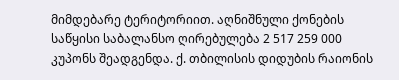მიმდებარე ტერიტორიით. აღნიშნული ქონების საწყისი საბალანსო ღირებულება 2 517 259 000 კუპონს შეადგენდა. ქ. თბილისის დიდუბის რაიონის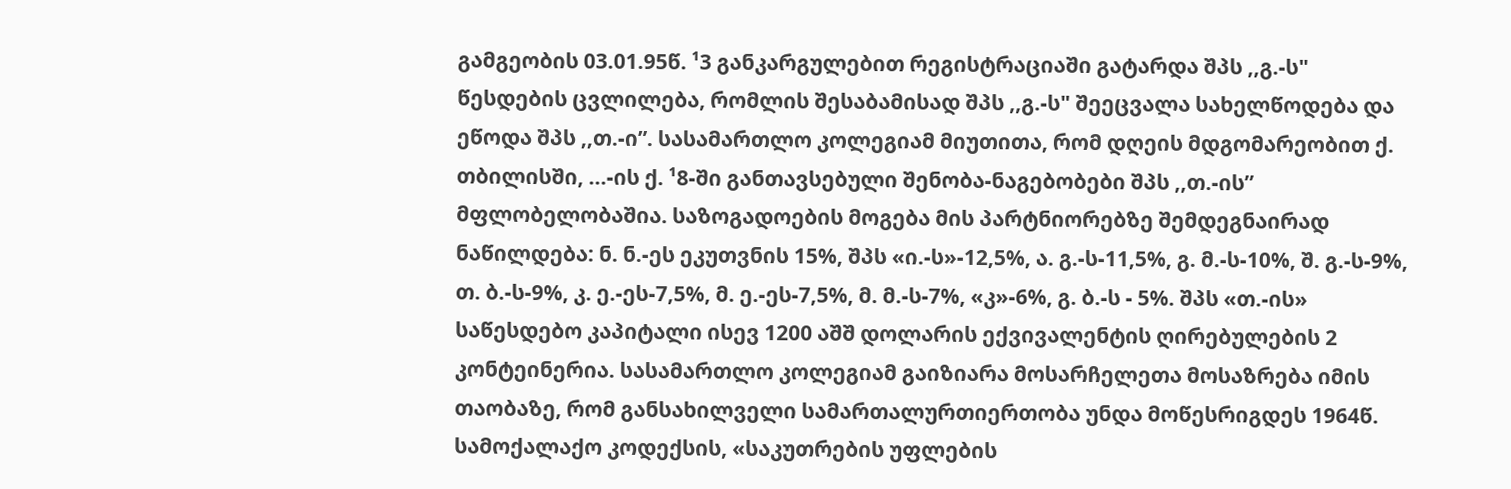გამგეობის 03.01.95წ. ¹3 განკარგულებით რეგისტრაციაში გატარდა შპს ,,გ.-ს" წესდების ცვლილება, რომლის შესაბამისად შპს ,,გ.-ს" შეეცვალა სახელწოდება და ეწოდა შპს ,,თ.-ი”. სასამართლო კოლეგიამ მიუთითა, რომ დღეის მდგომარეობით ქ. თბილისში, ...-ის ქ. ¹8-ში განთავსებული შენობა-ნაგებობები შპს ,,თ.-ის” მფლობელობაშია. საზოგადოების მოგება მის პარტნიორებზე შემდეგნაირად ნაწილდება: ნ. ნ.-ეს ეკუთვნის 15%, შპს «ი.-ს»-12,5%, ა. გ.-ს-11,5%, გ. მ.-ს-10%, შ. გ.-ს-9%, თ. ბ.-ს-9%, კ. ე.-ეს-7,5%, მ. ე.-ეს-7,5%, მ. მ.-ს-7%, «კ»-6%, გ. ბ.-ს - 5%. შპს «თ.-ის» საწესდებო კაპიტალი ისევ 1200 აშშ დოლარის ექვივალენტის ღირებულების 2 კონტეინერია. სასამართლო კოლეგიამ გაიზიარა მოსარჩელეთა მოსაზრება იმის თაობაზე, რომ განსახილველი სამართალურთიერთობა უნდა მოწესრიგდეს 1964წ. სამოქალაქო კოდექსის, «საკუთრების უფლების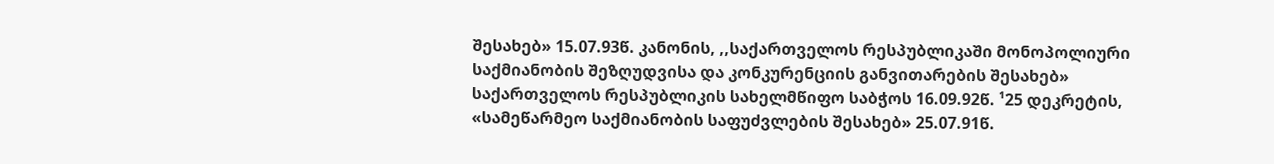შესახებ» 15.07.93წ. კანონის, ,,საქართველოს რესპუბლიკაში მონოპოლიური საქმიანობის შეზღუდვისა და კონკურენციის განვითარების შესახებ» საქართველოს რესპუბლიკის სახელმწიფო საბჭოს 16.09.92წ. ¹25 დეკრეტის, «სამეწარმეო საქმიანობის საფუძვლების შესახებ» 25.07.91წ.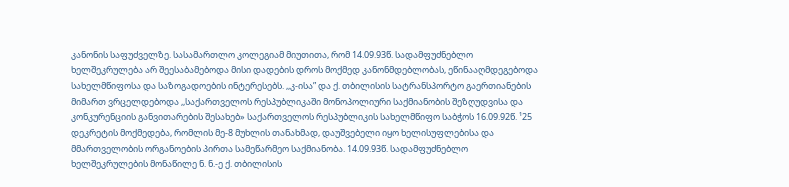კანონის საფუძველზე. სასამართლო კოლეგიამ მიუთითა, რომ 14.09.93წ. სადამფუძნებლო ხელშეკრულება არ შეესაბამებოდა მისი დადების დროს მოქმედ კანონმდებლობას, ეწინააღმდეგებოდა სახელმწიფოსა და საზოგადოების ინტერესებს. ,,კ-ისა” და ქ. თბილისის სატრანსპორტო გაერთიანების მიმართ ვრცელდებოდა ,,საქართველოს რესპუბლიკაში მონოპოლიური საქმიანობის შეზღუდვისა და კონკურენციის განვითარების შესახებ» საქართველოს რესპუბლიკის სახელმწიფო საბჭოს 16.09.92წ. ¹25 დეკრეტის მოქმედება, რომლის მე-8 მუხლის თანახმად, დაუშვებელი იყო ხელისუფლებისა და მმართველობის ორგანოების პირთა სამეწარმეო საქმიანობა. 14.09.93წ. სადამფუძნებლო ხელშეკრულების მონაწილე ნ. ნ.-ე ქ. თბილისის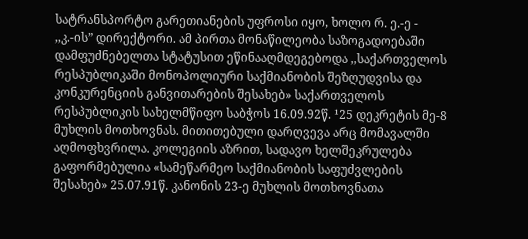სატრანსპორტო გარეთიანების უფროსი იყო, ხოლო რ. ე.-ე - ,,კ.-ის” დირექტორი. ამ პირთა მონაწილეობა საზოგადოებაში დამფუძნებელთა სტატუსით ეწინააღმდეგებოდა ,,საქართველოს რესპუბლიკაში მონოპოლიური საქმიანობის შეზღუდვისა და კონკურენციის განვითარების შესახებ» საქართველოს რესპუბლიკის სახელმწიფო საბჭოს 16.09.92წ. ¹25 დეკრეტის მე-8 მუხლის მოთხოვნას. მითითებული დარღვევა არც მომავალში აღმოფხვრილა. კოლეგიის აზრით, სადავო ხელშეკრულება გაფორმებულია «სამეწარმეო საქმიანობის საფუძვლების შესახებ» 25.07.91წ. კანონის 23-ე მუხლის მოთხოვნათა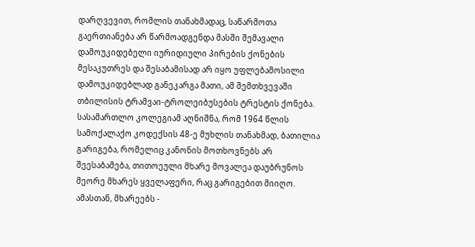დარღვევით, რომლის თანახმადაც, საწარმოთა გაერთიანება არ წარმოადგენდა მასში შემავალი დამოუკიდებელი იურიდიული პირების ქონების მესაკუთრეს და შესაბამისად არ იყო უფლებამოსილი დამოუკიდებლად განეკარგა მათი, ამ შემთხვევაში თბილისის ტრამვაი-ტროლეიბუსების ტრესტის ქონება. სასამართლო კოლეგიამ აღნიშნა, რომ 1964 წლის სამოქალაქო კოდექსის 48-ე მუხლის თანახმად, ბათილია გარიგება, რომელიც კანონის მოთხოვნებს არ შეესაბამება, თითოეული მხარე მოვალეა დაუბრუნოს მეორე მხარეს ყველაფერი, რაც გარიგებით მიიღო. ამასთან, მხარეებს -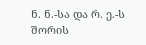ნ. ნ.-სა და რ. ე.-ს შორის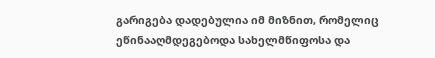გარიგება დადებულია იმ მიზნით, რომელიც ეწინააღმდეგებოდა სახელმწიფოსა და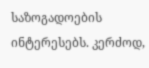საზოგადოების ინტერესებს. კერძოდ,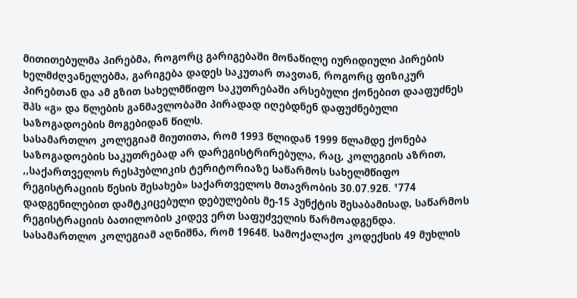მითითებულმა პირებმა, როგორც გარიგებაში მონაწილე იურიდიული პირების ხელმძღვანელებმა, გარიგება დადეს საკუთარ თავთან, როგორც ფიზიკურ პირებთან და ამ გზით სახელმწიფო საკუთრებაში არსებული ქონებით დააფუძნეს შპს «გ» და წლების განმავლობაში პირადად იღებდნენ დაფუძნებული საზოგადოების მოგებიდან წილს.
სასამართლო კოლეგიამ მიუთითა, რომ 1993 წლიდან 1999 წლამდე ქონება საზოგადოების საკუთრებად არ დარეგისტრირებულა, რაც, კოლეგიის აზრით, ,,საქართველოს რესპუბლიკის ტერიტორიაზე საწარმოს სახელმწიფო რეგისტრაციის წესის შესახებ» საქართველოს მთავრობის 30.07.92წ. ¹774 დადგენილებით დამტკიცებული დებულების მე-15 პუნქტის შესაბამისად, საწარმოს რეგისტრაციის ბათილობის კიდევ ერთ საფუძველის წარმოადგენდა.
სასამართლო კოლეგიამ აღნიშნა, რომ 1964წ. სამოქალაქო კოდექსის 49 მუხლის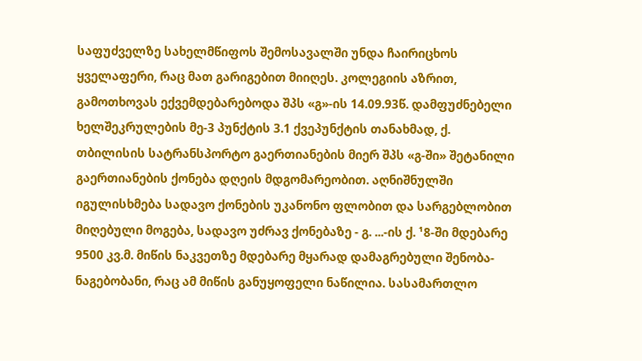საფუძველზე სახელმწიფოს შემოსავალში უნდა ჩაირიცხოს ყველაფერი, რაც მათ გარიგებით მიიღეს. კოლეგიის აზრით, გამოთხოვას ექვემდებარებოდა შპს «გ»-ის 14.09.93წ. დამფუძნებელი ხელშეკრულების მე-3 პუნქტის 3.1 ქვეპუნქტის თანახმად, ქ. თბილისის სატრანსპორტო გაერთიანების მიერ შპს «გ-ში» შეტანილი გაერთიანების ქონება დღეის მდგომარეობით. აღნიშნულში იგულისხმება სადავო ქონების უკანონო ფლობით და სარგებლობით მიღებული მოგება, სადავო უძრავ ქონებაზე - გ. ...-ის ქ. ¹8-ში მდებარე 9500 კვ.მ. მიწის ნაკვეთზე მდებარე მყარად დამაგრებული შენობა-ნაგებობანი, რაც ამ მიწის განუყოფელი ნაწილია. სასამართლო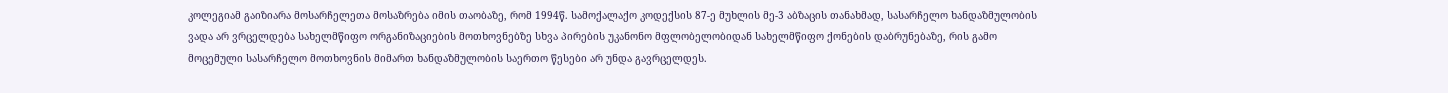კოლეგიამ გაიზიარა მოსარჩელეთა მოსაზრება იმის თაობაზე, რომ 1994წ. სამოქალაქო კოდექსის 87-ე მუხლის მე-3 აბზაცის თანახმად, სასარჩელო ხანდაზმულობის ვადა არ ვრცელდება სახელმწიფო ორგანიზაციების მოთხოვნებზე სხვა პირების უკანონო მფლობელობიდან სახელმწიფო ქონების დაბრუნებაზე, რის გამო მოცემული სასარჩელო მოთხოვნის მიმართ ხანდაზმულობის საერთო წესები არ უნდა გავრცელდეს.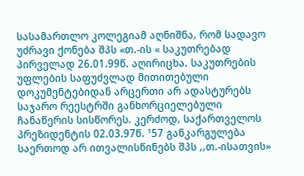სასამართლო კოლეგიამ აღნიშნა, რომ სადავო უძრავი ქონება შპს «თ.-ის « საკუთრებად პირველად 26.01.99წ. აღირიცხა. საკუთრების უფლების საფუძვლად მითითებული დოკუმენტებიდან არცერთი არ ადასტურებს საჯარო რეესტრში განხორციელებული ჩანაწერის სისწორეს. კერძოდ, საქართველოს პრეზიდენტის 02.03.97წ. ¹57 განკარგულება საერთოდ არ ითვალისწინებს შპს ,,თ.-ისათვის»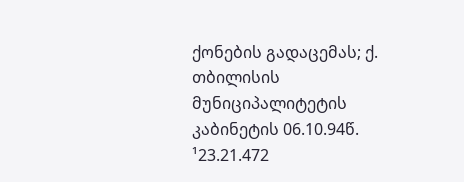ქონების გადაცემას; ქ. თბილისის მუნიციპალიტეტის კაბინეტის 06.10.94წ. ¹23.21.472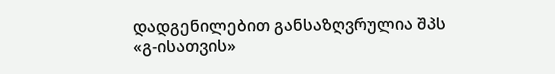დადგენილებით განსაზღვრულია შპს «გ-ისათვის»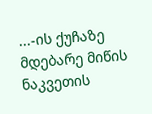...-ის ქუჩაზე მდებარე მიწის ნაკვეთის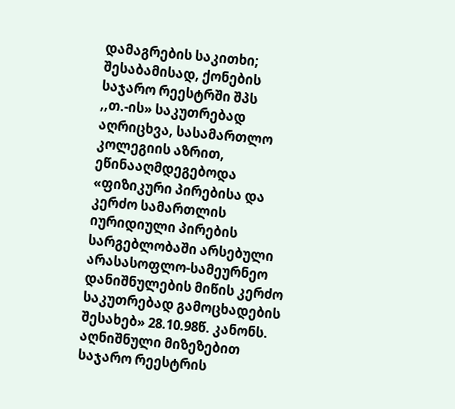დამაგრების საკითხი; შესაბამისად, ქონების საჯარო რეესტრში შპს ,,თ.-ის» საკუთრებად აღრიცხვა, სასამართლო კოლეგიის აზრით, ეწინააღმდეგებოდა «ფიზიკური პირებისა და კერძო სამართლის იურიდიული პირების სარგებლობაში არსებული არასასოფლო-სამეურნეო დანიშნულების მიწის კერძო საკუთრებად გამოცხადების შესახებ» 28.10.98წ. კანონს. აღნიშნული მიზეზებით საჯარო რეესტრის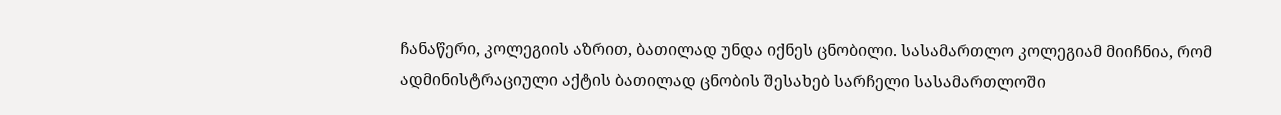ჩანაწერი, კოლეგიის აზრით, ბათილად უნდა იქნეს ცნობილი. სასამართლო კოლეგიამ მიიჩნია, რომ ადმინისტრაციული აქტის ბათილად ცნობის შესახებ სარჩელი სასამართლოში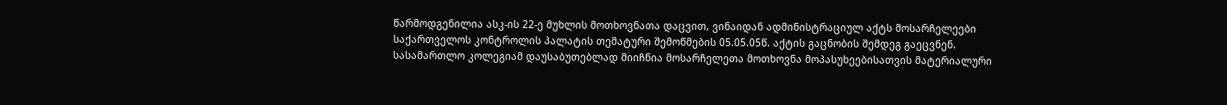წარმოდგენილია ასკ-ის 22-ე მუხლის მოთხოვნათა დაცვით, ვინაიდან ადმინისტრაციულ აქტს მოსარჩელეები საქართველოს კონტროლის პალატის თემატური შემოწმების 05.05.05წ. აქტის გაცნობის შემდეგ გაეცვნენ.
სასამართლო კოლეგიამ დაუსაბუთებლად მიიჩნია მოსარჩელეთა მოთხოვნა მოპასუხეებისათვის მატერიალური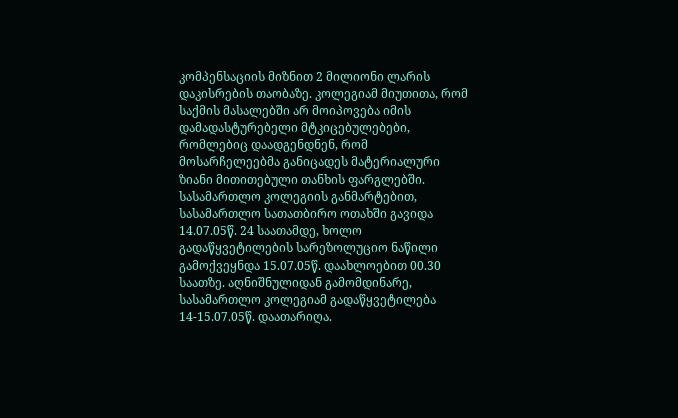კომპენსაციის მიზნით 2 მილიონი ლარის დაკისრების თაობაზე. კოლეგიამ მიუთითა, რომ საქმის მასალებში არ მოიპოვება იმის დამადასტურებელი მტკიცებულებები, რომლებიც დაადგენდნენ, რომ მოსარჩელეებმა განიცადეს მატერიალური ზიანი მითითებული თანხის ფარგლებში.
სასამართლო კოლეგიის განმარტებით, სასამართლო სათათბირო ოთახში გავიდა 14.07.05წ. 24 საათამდე, ხოლო გადაწყვეტილების სარეზოლუციო ნაწილი გამოქვეყნდა 15.07.05წ. დაახლოებით 00.30 საათზე. აღნიშნულიდან გამომდინარე, სასამართლო კოლეგიამ გადაწყვეტილება 14-15.07.05წ. დაათარიღა.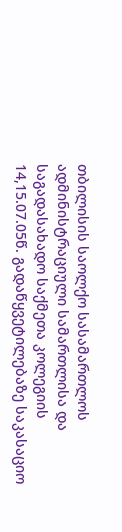თბილისის საოლქო სასამართლოს ადმინისტრაციული სამართლისა და საგადასახადო საქმეთა კოლეგიის 14,15.07.05წ. გადაწყვეტილებაზე საკასაციო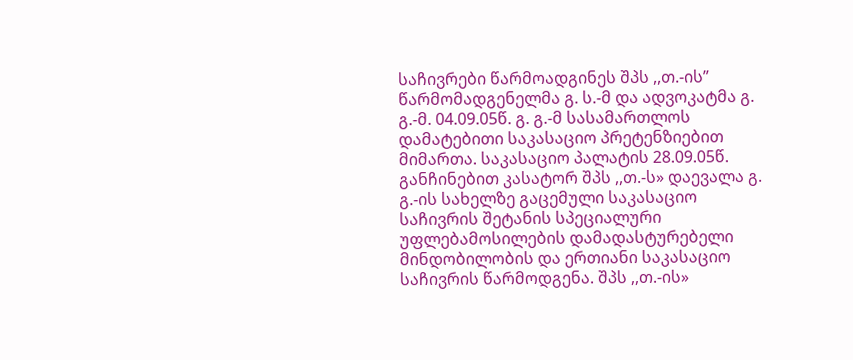საჩივრები წარმოადგინეს შპს ,,თ.-ის” წარმომადგენელმა გ. ს.-მ და ადვოკატმა გ. გ.-მ. 04.09.05წ. გ. გ.-მ სასამართლოს დამატებითი საკასაციო პრეტენზიებით მიმართა. საკასაციო პალატის 28.09.05წ. განჩინებით კასატორ შპს ,,თ.-ს» დაევალა გ. გ.-ის სახელზე გაცემული საკასაციო საჩივრის შეტანის სპეციალური უფლებამოსილების დამადასტურებელი მინდობილობის და ერთიანი საკასაციო საჩივრის წარმოდგენა. შპს ,,თ.-ის»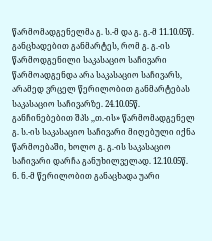წარმომადგენელმა გ. ს.-მ და გ. გ.-მ 11.10.05წ. განცხადებით განმარტეს, რომ გ. გ.-ის წარმოდგენილი საკასაციო საჩივარი წარმოადგენდა არა საკასაციო საჩივარს, არამედ ვრცელ წერილობით განმარტებას საკასაციო საჩივარზე. 24.10.05წ. განჩინებებით შპს ,,თ.-ის» წარმომადგენელ გ. ს.-ის საკასაციო საჩივარი მიღებული იქნა წარმოებაში, ხოლო გ. გ.-ის საკასაციო საჩივარი დარჩა განუხილველად. 12.10.05წ. ნ. ნ.-მ წერილობით განაცხადა უარი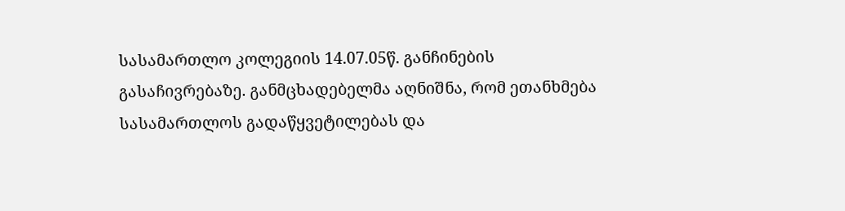სასამართლო კოლეგიის 14.07.05წ. განჩინების გასაჩივრებაზე. განმცხადებელმა აღნიშნა, რომ ეთანხმება სასამართლოს გადაწყვეტილებას და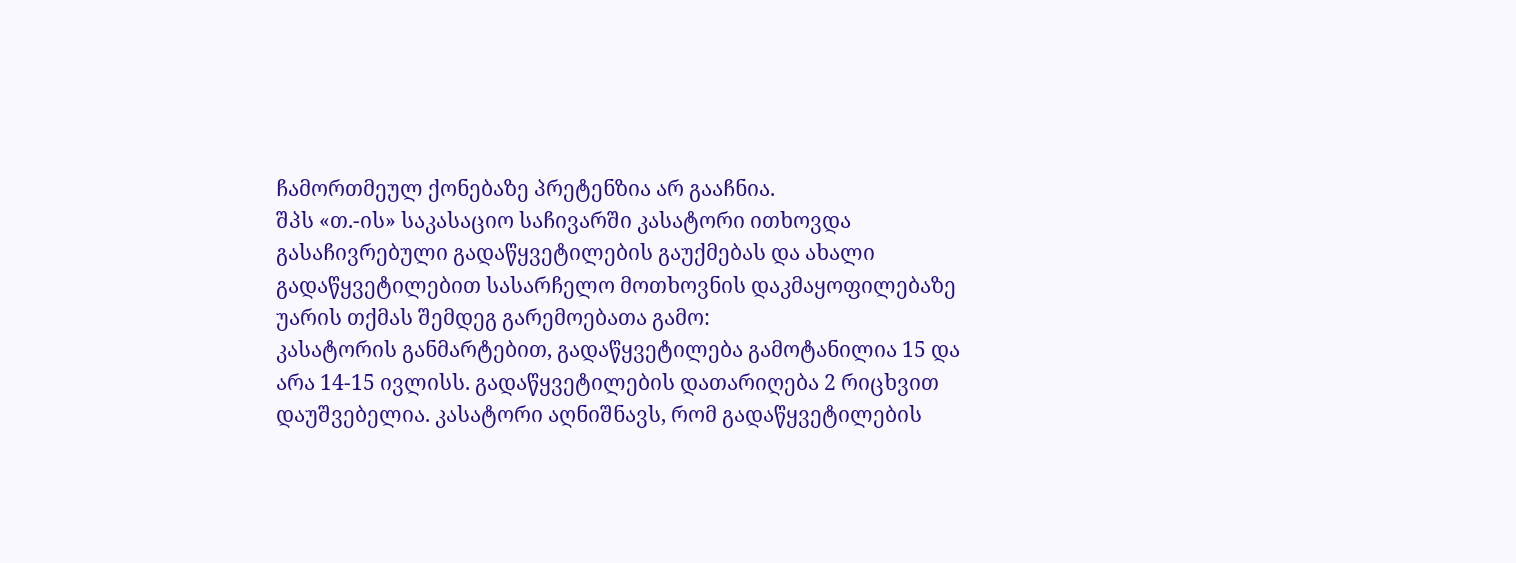ჩამორთმეულ ქონებაზე პრეტენზია არ გააჩნია.
შპს «თ.-ის» საკასაციო საჩივარში კასატორი ითხოვდა გასაჩივრებული გადაწყვეტილების გაუქმებას და ახალი გადაწყვეტილებით სასარჩელო მოთხოვნის დაკმაყოფილებაზე უარის თქმას შემდეგ გარემოებათა გამო:
კასატორის განმარტებით, გადაწყვეტილება გამოტანილია 15 და არა 14-15 ივლისს. გადაწყვეტილების დათარიღება 2 რიცხვით დაუშვებელია. კასატორი აღნიშნავს, რომ გადაწყვეტილების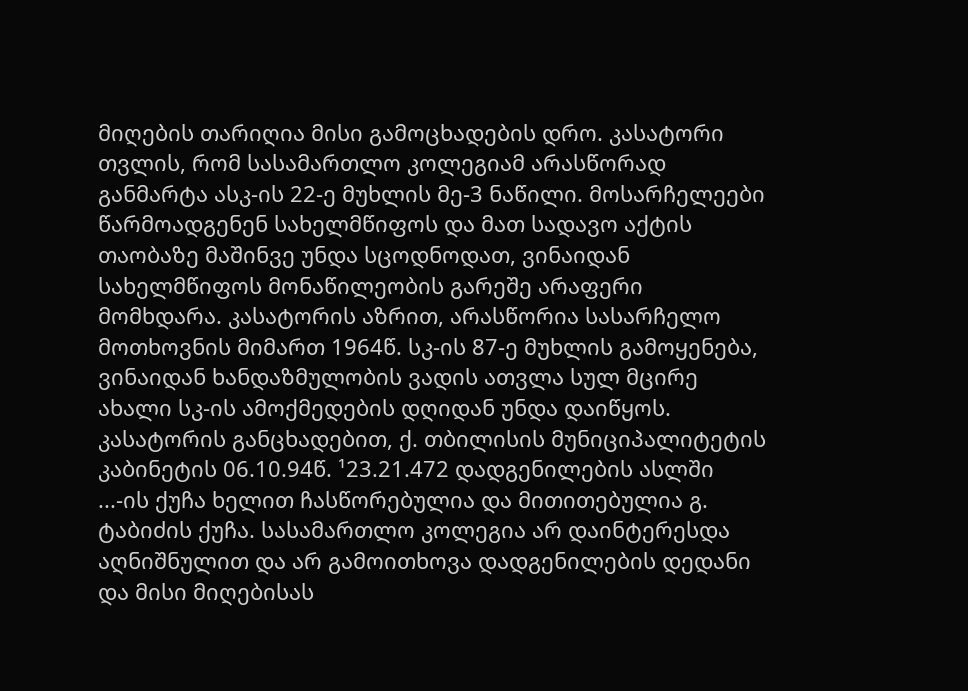მიღების თარიღია მისი გამოცხადების დრო. კასატორი თვლის, რომ სასამართლო კოლეგიამ არასწორად განმარტა ასკ-ის 22-ე მუხლის მე-3 ნაწილი. მოსარჩელეები წარმოადგენენ სახელმწიფოს და მათ სადავო აქტის თაობაზე მაშინვე უნდა სცოდნოდათ, ვინაიდან სახელმწიფოს მონაწილეობის გარეშე არაფერი მომხდარა. კასატორის აზრით, არასწორია სასარჩელო მოთხოვნის მიმართ 1964წ. სკ-ის 87-ე მუხლის გამოყენება, ვინაიდან ხანდაზმულობის ვადის ათვლა სულ მცირე ახალი სკ-ის ამოქმედების დღიდან უნდა დაიწყოს. კასატორის განცხადებით, ქ. თბილისის მუნიციპალიტეტის კაბინეტის 06.10.94წ. ¹23.21.472 დადგენილების ასლში ...-ის ქუჩა ხელით ჩასწორებულია და მითითებულია გ. ტაბიძის ქუჩა. სასამართლო კოლეგია არ დაინტერესდა აღნიშნულით და არ გამოითხოვა დადგენილების დედანი და მისი მიღებისას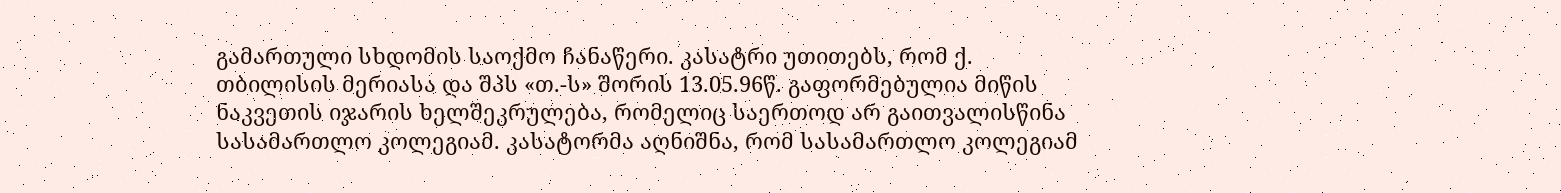გამართული სხდომის საოქმო ჩანაწერი. კასატრი უთითებს, რომ ქ. თბილისის მერიასა და შპს «თ.-ს» შორის 13.05.96წ. გაფორმებულია მიწის ნაკვეთის იჯარის ხელშეკრულება, რომელიც საერთოდ არ გაითვალისწინა სასამართლო კოლეგიამ. კასატორმა აღნიშნა, რომ სასამართლო კოლეგიამ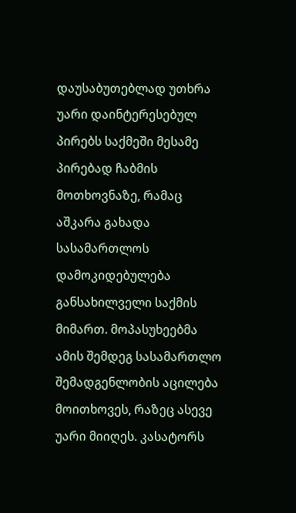დაუსაბუთებლად უთხრა უარი დაინტერესებულ პირებს საქმეში მესამე პირებად ჩაბმის მოთხოვნაზე, რამაც აშკარა გახადა სასამართლოს დამოკიდებულება განსახილველი საქმის მიმართ. მოპასუხეებმა ამის შემდეგ სასამართლო შემადგენლობის აცილება მოითხოვეს, რაზეც ასევე უარი მიიღეს. კასატორს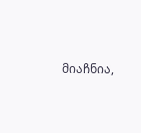მიაჩნია,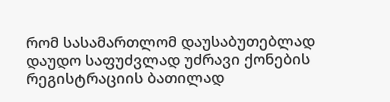რომ სასამართლომ დაუსაბუთებლად დაუდო საფუძვლად უძრავი ქონების რეგისტრაციის ბათილად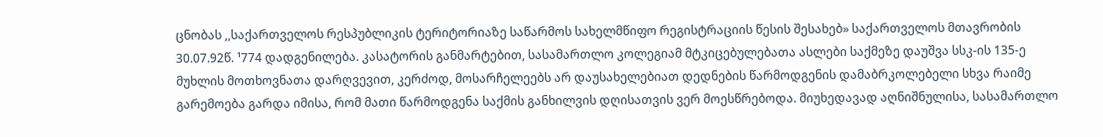ცნობას ,,საქართველოს რესპუბლიკის ტერიტორიაზე საწარმოს სახელმწიფო რეგისტრაციის წესის შესახებ» საქართველოს მთავრობის 30.07.92წ. ¹774 დადგენილება. კასატორის განმარტებით, სასამართლო კოლეგიამ მტკიცებულებათა ასლები საქმეზე დაუშვა სსკ-ის 135-ე მუხლის მოთხოვნათა დარღვევით, კერძოდ, მოსარჩელეებს არ დაუსახელებიათ დედნების წარმოდგენის დამაბრკოლებელი სხვა რაიმე გარემოება გარდა იმისა, რომ მათი წარმოდგენა საქმის განხილვის დღისათვის ვერ მოესწრებოდა. მიუხედავად აღნიშნულისა, სასამართლო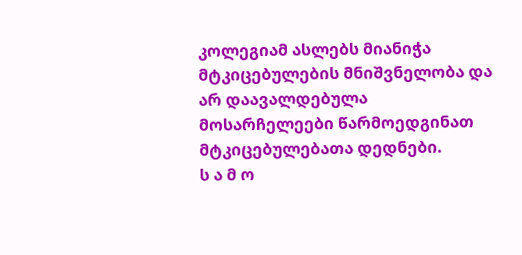კოლეგიამ ასლებს მიანიჭა მტკიცებულების მნიშვნელობა და არ დაავალდებულა მოსარჩელეები წარმოედგინათ მტკიცებულებათა დედნები.
ს ა მ ო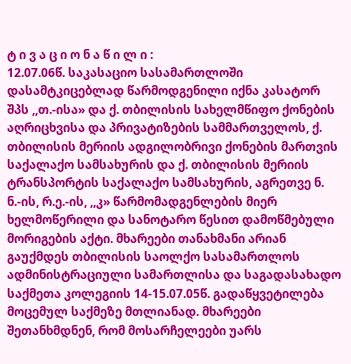ტ ი ვ ა ც ი ო ნ ა წ ი ლ ი :
12.07.06წ. საკასაციო სასამართლოში დასამტკიცებლად წარმოდგენილი იქნა კასატორ შპს ,,თ.-ისა» და ქ. თბილისის სახელმწიფო ქონების აღრიცხვისა და პრივატიზების სამმართველოს, ქ. თბილისის მერიის ადგილობრივი ქონების მართვის საქალაქო სამსახურის და ქ. თბილისის მერიის ტრანსპორტის საქალაქო სამსახურის, აგრეთვე ნ. ნ.-ის, რ.ე.-ის, ,,კ» წარმომადგენლების მიერ ხელმოწერილი და სანოტარო წესით დამოწმებული მორიგების აქტი. მხარეები თანახმანი არიან გაუქმდეს თბილისის საოლქო სასამართლოს ადმინისტრაციული სამართლისა და საგადასახადო საქმეთა კოლეგიის 14-15.07.05წ. გადაწყვეტილება მოცემულ საქმეზე მთლიანად. მხარეები შეთანხმდნენ, რომ მოსარჩელეები უარს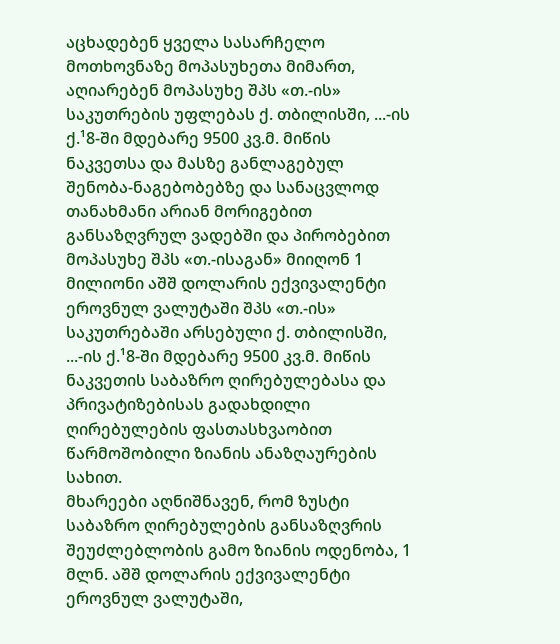აცხადებენ ყველა სასარჩელო მოთხოვნაზე მოპასუხეთა მიმართ, აღიარებენ მოპასუხე შპს «თ.-ის» საკუთრების უფლებას ქ. თბილისში, ...-ის ქ.¹8-ში მდებარე 9500 კვ.მ. მიწის ნაკვეთსა და მასზე განლაგებულ შენობა-ნაგებობებზე და სანაცვლოდ თანახმანი არიან მორიგებით განსაზღვრულ ვადებში და პირობებით მოპასუხე შპს «თ.-ისაგან» მიიღონ 1 მილიონი აშშ დოლარის ექვივალენტი ეროვნულ ვალუტაში შპს «თ.-ის» საკუთრებაში არსებული ქ. თბილისში, ...-ის ქ.¹8-ში მდებარე 9500 კვ.მ. მიწის ნაკვეთის საბაზრო ღირებულებასა და პრივატიზებისას გადახდილი ღირებულების ფასთასხვაობით წარმოშობილი ზიანის ანაზღაურების სახით.
მხარეები აღნიშნავენ, რომ ზუსტი საბაზრო ღირებულების განსაზღვრის შეუძლებლობის გამო ზიანის ოდენობა, 1 მლნ. აშშ დოლარის ექვივალენტი ეროვნულ ვალუტაში,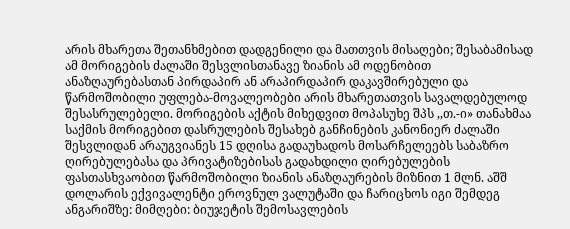არის მხარეთა შეთანხმებით დადგენილი და მათთვის მისაღები; შესაბამისად ამ მორიგების ძალაში შესვლისთანავე ზიანის ამ ოდენობით ანაზღაურებასთან პირდაპირ ან არაპირდაპირ დაკავშირებული და წარმოშობილი უფლება-მოვალეობები არის მხარეთათვის სავალდებულოდ შესასრულებელი. მორიგების აქტის მიხედვით მოპასუხე შპს ,,თ.-ი» თანახმაა საქმის მორიგებით დასრულების შესახებ განჩინების კანონიერ ძალაში შესვლიდან არაუგვიანეს 15 დღისა გადაუხადოს მოსარჩელეებს საბაზრო ღირებულებასა და პრივატიზებისას გადახდილი ღირებულების ფასთასხვაობით წარმოშობილი ზიანის ანაზღაურების მიზნით 1 მლნ. აშშ დოლარის ექვივალენტი ეროვნულ ვალუტაში და ჩარიცხოს იგი შემდეგ ანგარიშზე: მიმღები: ბიუჯეტის შემოსავლების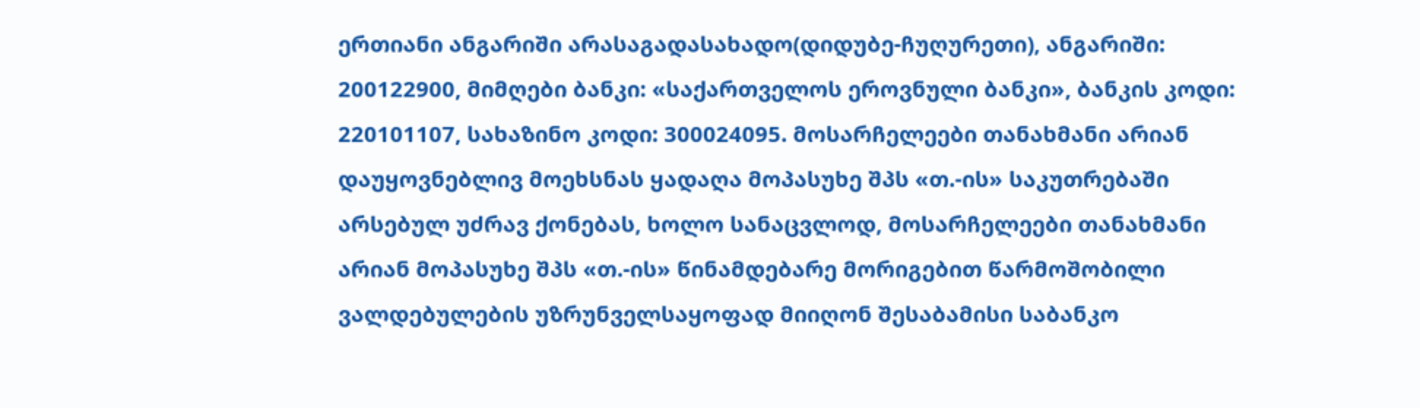ერთიანი ანგარიში არასაგადასახადო(დიდუბე-ჩუღურეთი), ანგარიში: 200122900, მიმღები ბანკი: «საქართველოს ეროვნული ბანკი», ბანკის კოდი: 220101107, სახაზინო კოდი: 300024095. მოსარჩელეები თანახმანი არიან დაუყოვნებლივ მოეხსნას ყადაღა მოპასუხე შპს «თ.-ის» საკუთრებაში არსებულ უძრავ ქონებას, ხოლო სანაცვლოდ, მოსარჩელეები თანახმანი არიან მოპასუხე შპს «თ.-ის» წინამდებარე მორიგებით წარმოშობილი ვალდებულების უზრუნველსაყოფად მიიღონ შესაბამისი საბანკო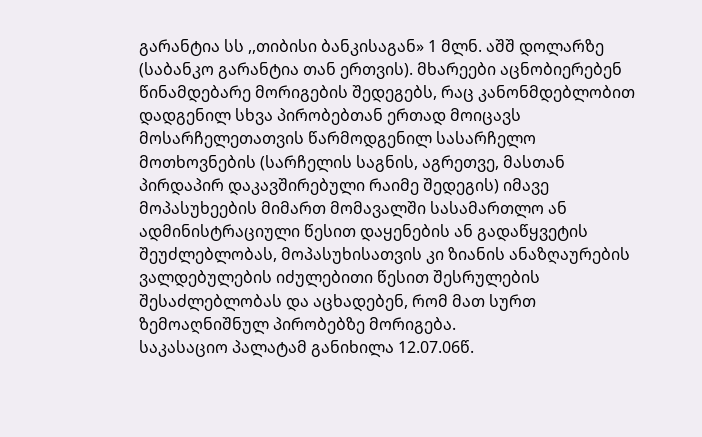გარანტია სს ,,თიბისი ბანკისაგან» 1 მლნ. აშშ დოლარზე (საბანკო გარანტია თან ერთვის). მხარეები აცნობიერებენ წინამდებარე მორიგების შედეგებს, რაც კანონმდებლობით დადგენილ სხვა პირობებთან ერთად მოიცავს მოსარჩელეთათვის წარმოდგენილ სასარჩელო მოთხოვნების (სარჩელის საგნის, აგრეთვე, მასთან პირდაპირ დაკავშირებული რაიმე შედეგის) იმავე მოპასუხეების მიმართ მომავალში სასამართლო ან ადმინისტრაციული წესით დაყენების ან გადაწყვეტის შეუძლებლობას, მოპასუხისათვის კი ზიანის ანაზღაურების ვალდებულების იძულებითი წესით შესრულების შესაძლებლობას და აცხადებენ, რომ მათ სურთ ზემოაღნიშნულ პირობებზე მორიგება.
საკასაციო პალატამ განიხილა 12.07.06წ.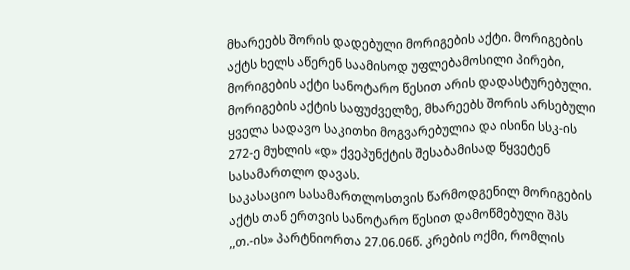მხარეებს შორის დადებული მორიგების აქტი. მორიგების აქტს ხელს აწერენ საამისოდ უფლებამოსილი პირები, მორიგების აქტი სანოტარო წესით არის დადასტურებული. მორიგების აქტის საფუძველზე, მხარეებს შორის არსებული ყველა სადავო საკითხი მოგვარებულია და ისინი სსკ-ის 272-ე მუხლის «დ» ქვეპუნქტის შესაბამისად წყვეტენ სასამართლო დავას.
საკასაციო სასამართლოსთვის წარმოდგენილ მორიგების აქტს თან ერთვის სანოტარო წესით დამოწმებული შპს ,,თ.-ის» პარტნიორთა 27.06.06წ. კრების ოქმი, რომლის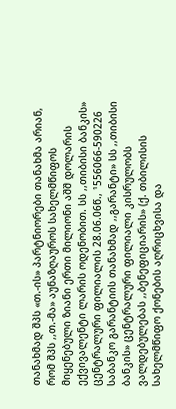თანახმად შპს «თ.-ის» პარტნიორები თანახმა არიან, რომ შპს ,,თ.-მა» აუნაზღაუროს სახელმწიფოს მიყენებული ზიანი ერთი მილიონი აშშ დოლარის ექვივალენტი ლარის ოდენობით. სს ,,თიბისი ბანკის» ცენტრალური ფილიალის 28.06.06წ., ¹556066-590226 საბანკო გარანტიის თანახმად ,,გარანტი» სს ,,თიბისი ბანკის» ცენტრალური ფილიალი კისრულობს ვალდებულებას ,,ბენეფიციარის» (ქ. თბილისის სახელმწიფო ქონების აღრიცხვისა და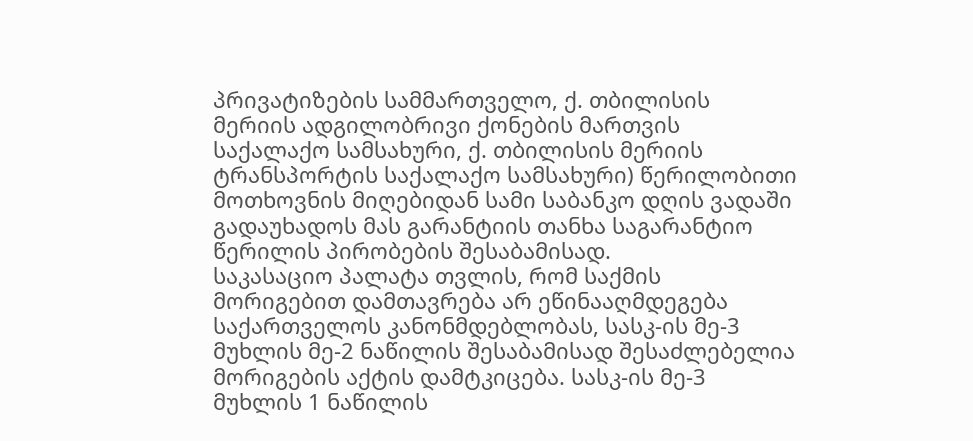პრივატიზების სამმართველო, ქ. თბილისის მერიის ადგილობრივი ქონების მართვის საქალაქო სამსახური, ქ. თბილისის მერიის ტრანსპორტის საქალაქო სამსახური) წერილობითი მოთხოვნის მიღებიდან სამი საბანკო დღის ვადაში გადაუხადოს მას გარანტიის თანხა საგარანტიო წერილის პირობების შესაბამისად.
საკასაციო პალატა თვლის, რომ საქმის მორიგებით დამთავრება არ ეწინააღმდეგება საქართველოს კანონმდებლობას, სასკ-ის მე-3 მუხლის მე-2 ნაწილის შესაბამისად შესაძლებელია მორიგების აქტის დამტკიცება. სასკ-ის მე-3 მუხლის 1 ნაწილის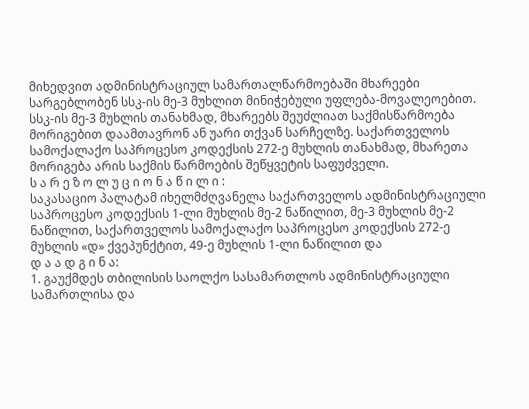მიხედვით ადმინისტრაციულ სამართალწარმოებაში მხარეები სარგებლობენ სსკ-ის მე-3 მუხლით მინიჭებული უფლება-მოვალეოებით. სსკ-ის მე-3 მუხლის თანახმად, მხარეებს შეუძლიათ საქმისწარმოება მორიგებით დაამთავრონ ან უარი თქვან სარჩელზე. საქართველოს სამოქალაქო საპროცესო კოდექსის 272-ე მუხლის თანახმად, მხარეთა მორიგება არის საქმის წარმოების შეწყვეტის საფუძველი.
ს ა რ ე ზ ო ლ უ ც ი ო ნ ა წ ი ლ ი :
საკასაციო პალატამ იხელმძღვანელა საქართველოს ადმინისტრაციული საპროცესო კოდექსის 1-ლი მუხლის მე-2 ნაწილით, მე-3 მუხლის მე-2 ნაწილით, საქართველოს სამოქალაქო საპროცესო კოდექსის 272-ე მუხლის «დ» ქვეპუნქტით, 49-ე მუხლის 1-ლი ნაწილით და
დ ა ა დ გ ი ნ ა:
1. გაუქმდეს თბილისის საოლქო სასამართლოს ადმინისტრაციული სამართლისა და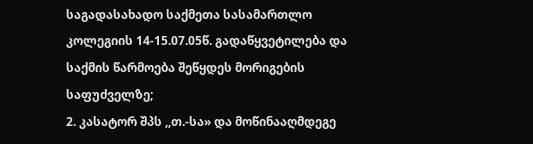საგადასახადო საქმეთა სასამართლო კოლეგიის 14-15.07.05წ. გადაწყვეტილება და საქმის წარმოება შეწყდეს მორიგების საფუძველზე;
2. კასატორ შპს ,,თ.-სა» და მოწინააღმდეგე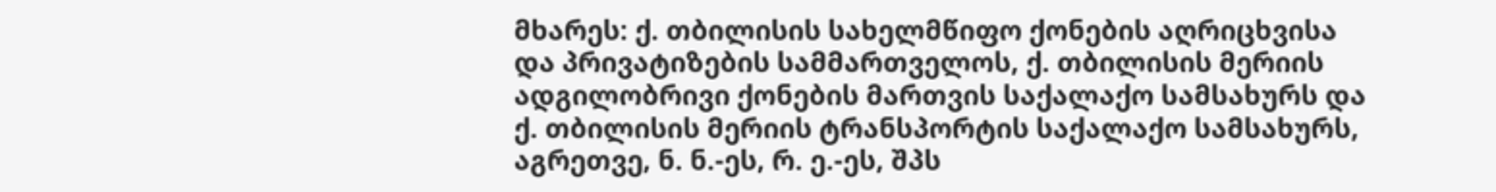მხარეს: ქ. თბილისის სახელმწიფო ქონების აღრიცხვისა და პრივატიზების სამმართველოს, ქ. თბილისის მერიის ადგილობრივი ქონების მართვის საქალაქო სამსახურს და ქ. თბილისის მერიის ტრანსპორტის საქალაქო სამსახურს, აგრეთვე, ნ. ნ.-ეს, რ. ე.-ეს, შპს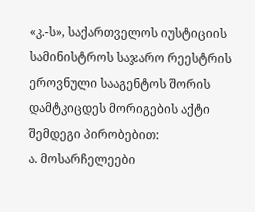«კ.-ს», საქართველოს იუსტიციის სამინისტროს საჯარო რეესტრის ეროვნული სააგენტოს შორის დამტკიცდეს მორიგების აქტი შემდეგი პირობებით:
ა. მოსარჩელეები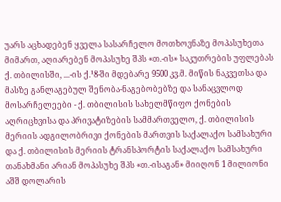უარს აცხადებენ ყველა სასარჩელო მოთხოვნაზე მოპასუხეთა მიმართ, აღიარებენ მოპასუხე შპს «თ.-ის» საკუთრების უფლებას ქ. თბილისში, ...-ის ქ.¹8-ში მდებარე 9500 კვ.მ. მიწის ნაკვეთსა და მასზე განლაგებულ შენობა-ნაგებობებზე და სანაცვლოდ მოსარჩელეები - ქ. თბილისის სახელმწიფო ქონების აღრიცხვისა და პრივატიზების სამმართველო, ქ. თბილისის მერიის ადგილობრივი ქონების მართვის საქალაქო სამსახური და ქ. თბილისის მერიის ტრანსპორტის საქალაქო სამსახური თანახმანი არიან მოპასუხე შპს «თ.-ისაგან» მიიღონ 1 მილიონი აშშ დოლარის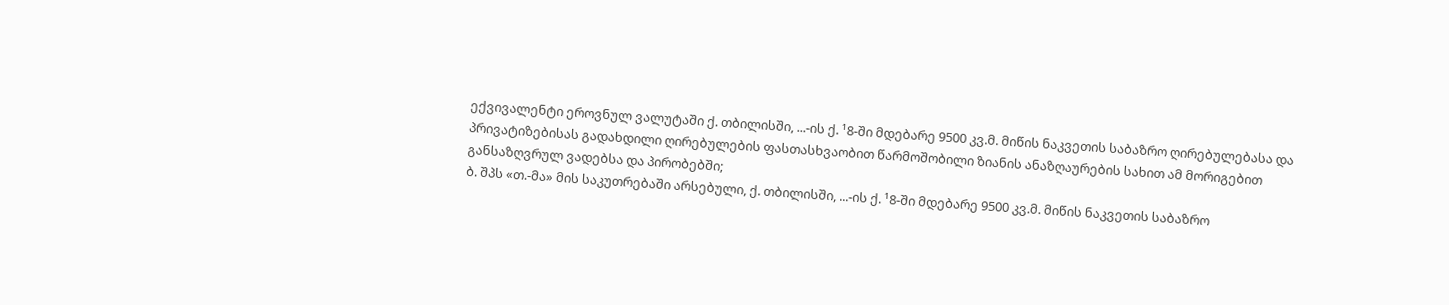ექვივალენტი ეროვნულ ვალუტაში ქ. თბილისში, ...-ის ქ. ¹8-ში მდებარე 9500 კვ.მ. მიწის ნაკვეთის საბაზრო ღირებულებასა და პრივატიზებისას გადახდილი ღირებულების ფასთასხვაობით წარმოშობილი ზიანის ანაზღაურების სახით ამ მორიგებით განსაზღვრულ ვადებსა და პირობებში;
ბ. შპს «თ.-მა» მის საკუთრებაში არსებული, ქ. თბილისში, ...-ის ქ. ¹8-ში მდებარე 9500 კვ.მ. მიწის ნაკვეთის საბაზრო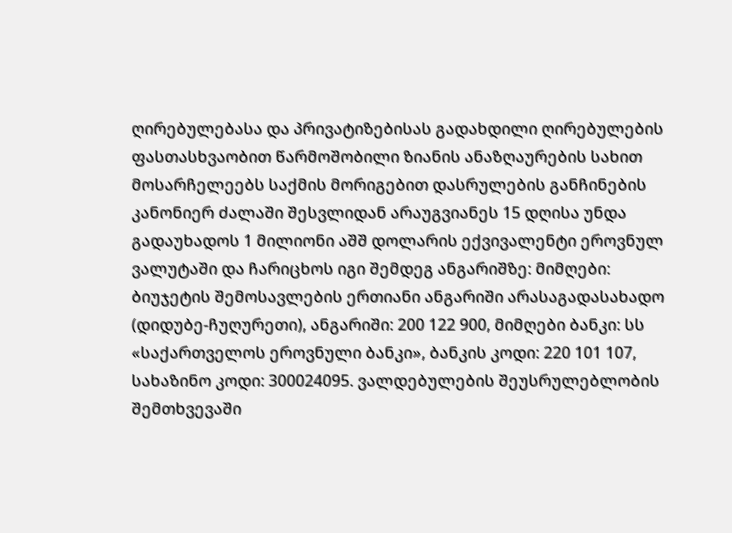ღირებულებასა და პრივატიზებისას გადახდილი ღირებულების ფასთასხვაობით წარმოშობილი ზიანის ანაზღაურების სახით მოსარჩელეებს საქმის მორიგებით დასრულების განჩინების კანონიერ ძალაში შესვლიდან არაუგვიანეს 15 დღისა უნდა გადაუხადოს 1 მილიონი აშშ დოლარის ექვივალენტი ეროვნულ ვალუტაში და ჩარიცხოს იგი შემდეგ ანგარიშზე: მიმღები: ბიუჯეტის შემოსავლების ერთიანი ანგარიში არასაგადასახადო (დიდუბე-ჩუღურეთი), ანგარიში: 200 122 900, მიმღები ბანკი: სს «საქართველოს ეროვნული ბანკი», ბანკის კოდი: 220 101 107, სახაზინო კოდი: 300024095. ვალდებულების შეუსრულებლობის შემთხვევაში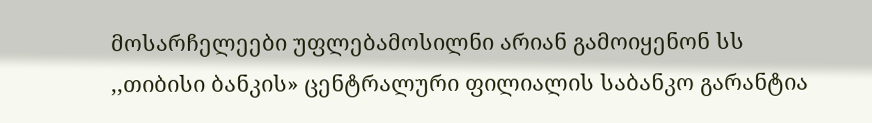მოსარჩელეები უფლებამოსილნი არიან გამოიყენონ სს ,,თიბისი ბანკის» ცენტრალური ფილიალის საბანკო გარანტია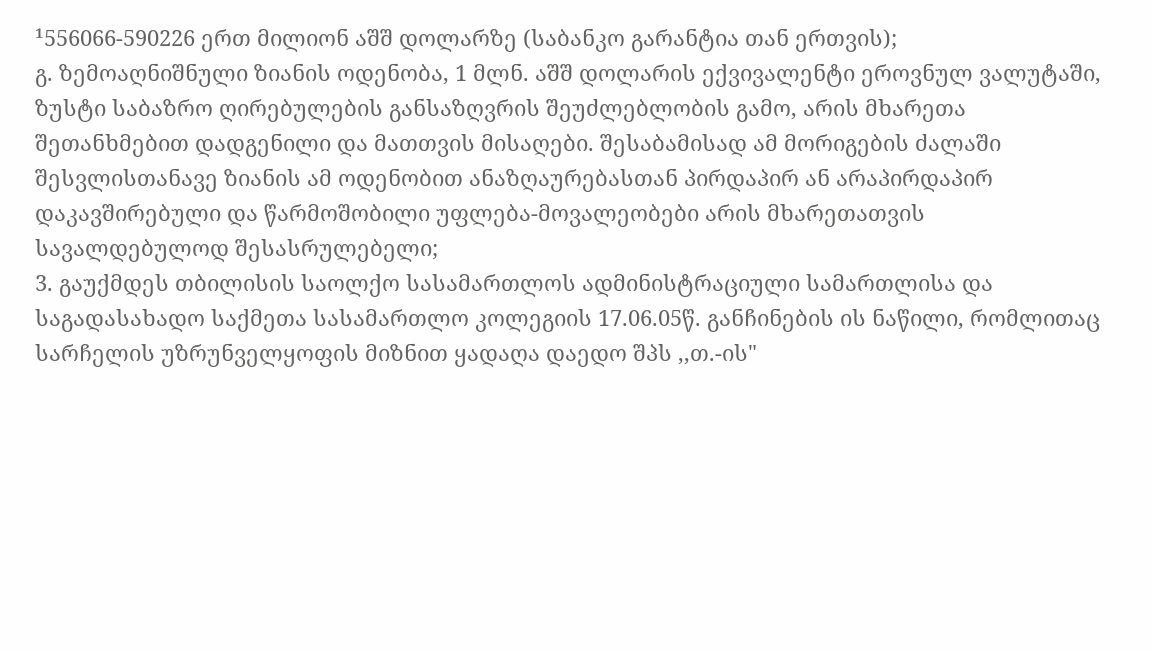¹556066-590226 ერთ მილიონ აშშ დოლარზე (საბანკო გარანტია თან ერთვის);
გ. ზემოაღნიშნული ზიანის ოდენობა, 1 მლნ. აშშ დოლარის ექვივალენტი ეროვნულ ვალუტაში, ზუსტი საბაზრო ღირებულების განსაზღვრის შეუძლებლობის გამო, არის მხარეთა შეთანხმებით დადგენილი და მათთვის მისაღები. შესაბამისად ამ მორიგების ძალაში შესვლისთანავე ზიანის ამ ოდენობით ანაზღაურებასთან პირდაპირ ან არაპირდაპირ დაკავშირებული და წარმოშობილი უფლება-მოვალეობები არის მხარეთათვის სავალდებულოდ შესასრულებელი;
3. გაუქმდეს თბილისის საოლქო სასამართლოს ადმინისტრაციული სამართლისა და საგადასახადო საქმეთა სასამართლო კოლეგიის 17.06.05წ. განჩინების ის ნაწილი, რომლითაც სარჩელის უზრუნველყოფის მიზნით ყადაღა დაედო შპს ,,თ.-ის"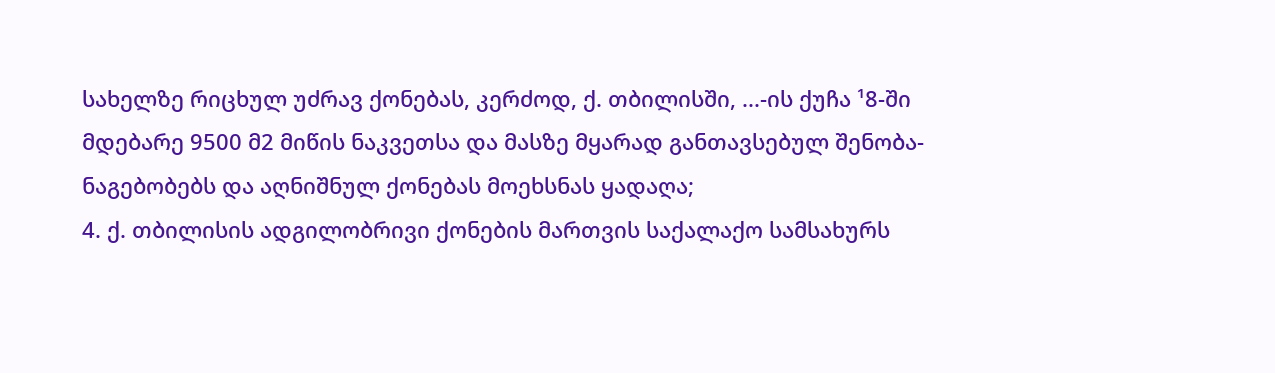სახელზე რიცხულ უძრავ ქონებას, კერძოდ, ქ. თბილისში, ...-ის ქუჩა ¹8-ში მდებარე 9500 მ2 მიწის ნაკვეთსა და მასზე მყარად განთავსებულ შენობა-ნაგებობებს და აღნიშნულ ქონებას მოეხსნას ყადაღა;
4. ქ. თბილისის ადგილობრივი ქონების მართვის საქალაქო სამსახურს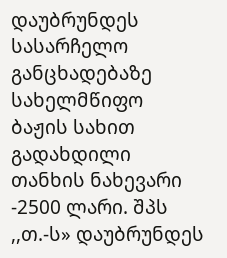დაუბრუნდეს სასარჩელო განცხადებაზე სახელმწიფო ბაჟის სახით გადახდილი თანხის ნახევარი -2500 ლარი. შპს ,,თ.-ს» დაუბრუნდეს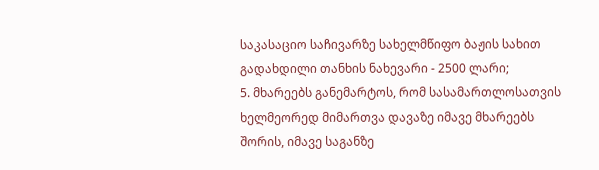საკასაციო საჩივარზე სახელმწიფო ბაჟის სახით გადახდილი თანხის ნახევარი - 2500 ლარი;
5. მხარეებს განემარტოს, რომ სასამართლოსათვის ხელმეორედ მიმართვა დავაზე იმავე მხარეებს შორის, იმავე საგანზე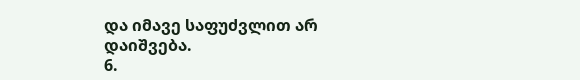და იმავე საფუძვლით არ დაიშვება.
6.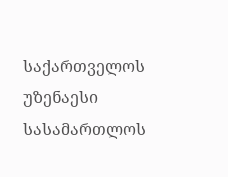საქართველოს უზენაესი სასამართლოს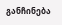განჩინება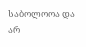საბოლოოა და არ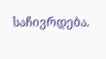საჩივრდება.